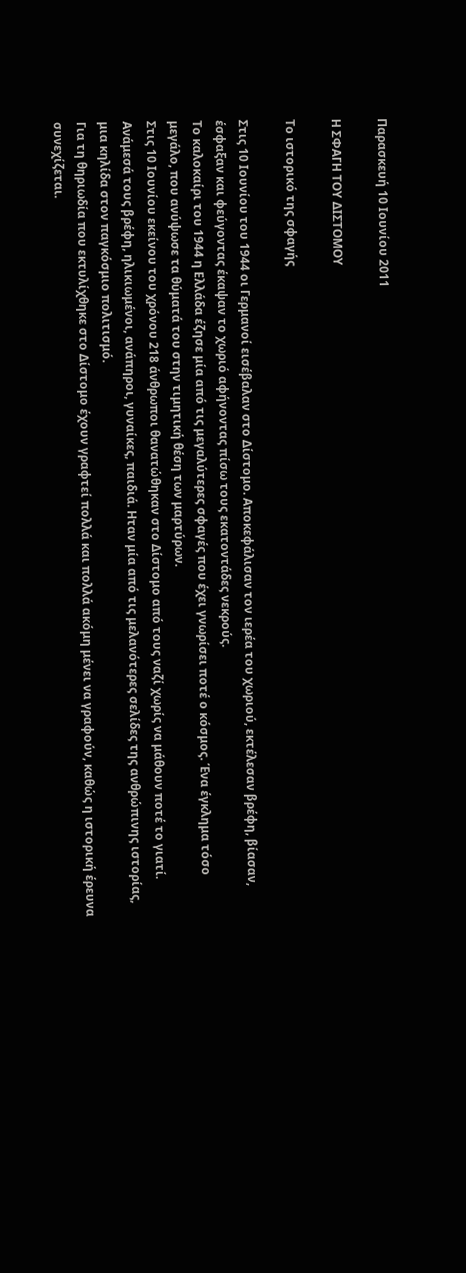Παρασκευή 10 Ιουνίου 2011

Η ΣΦΑΓΗ ΤΟΥ ΔΙΣΤΟΜΟΥ

Το ιστορικό της σφαγής

Στις 10 Ιουνίου του 1944 οι Γερμανοί εισέβαλαν στο Δίστομο. Αποκεφάλισαν τον ιερέα του χωριού, εκτέλεσαν βρέφη, βίασαν, έσφαξαν και φεύγοντας έκαψαν το χωριό αφήνοντας πίσω τους εκατοντάδες νεκρούς.
Το καλοκαίρι του 1944 η Ελλάδα έζησε μία από τις μεγαλύτερες σφαγές που έχει γνωρίσει ποτέ ο κόσμος. Ένα έγκλημα τόσο μεγάλο, που ανύψωσε τα θύματά του στην τιμητική θέση των μαρτύρων.
Στις 10 Ιουνίου εκείνου του χρόνου 218 άνθρωποι θανατώθηκαν στο Δίστομο από τους ναζί χωρίς να μάθουν ποτέ το γιατί. Ανάμεσά τους βρέφη, ηλικιωμένοι, ανάπηροι, γυναίκες, παιδιά. Ηταν μία από τις μελανότερες σελίδες της ανθρώπινης ιστορίας, μια κηλίδα στον παγκόσμιο πολιτισμό.
Για τη θηριωδία που εκτυλίχθηκε στο Δίστομο έχουν γραφτεί πολλά και πολλά ακόμη μένει να γραφούν, καθώς η ιστορική έρευνα συνεχίζεται.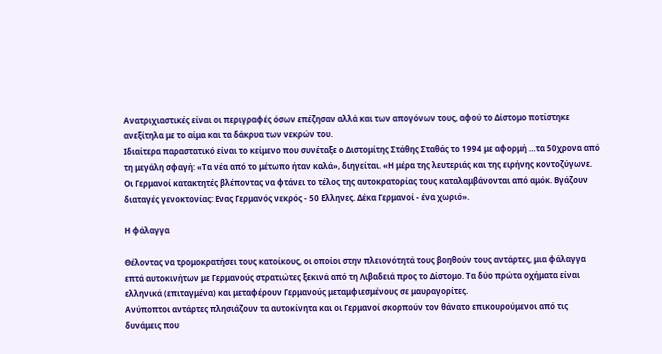Ανατριχιαστικές είναι οι περιγραφές όσων επέζησαν αλλά και των απογόνων τους, αφού το Δίστομο ποτίστηκε ανεξίτηλα με το αίμα και τα δάκρυα των νεκρών του.
Ιδιαίτερα παραστατικό είναι το κείμενο που συνέταξε ο Διστομίτης Στάθης Σταθάς το 1994 με αφορμή …τα 50χρονα από τη μεγάλη σφαγή: «Τα νέα από το μέτωπο ήταν καλά», διηγείται. «Η μέρα της λευτεριάς και της ειρήνης κοντοζύγωνε. Οι Γερμανοί κατακτητές βλέποντας να φτάνει το τέλος της αυτοκρατορίας τους καταλαμβάνονται από αμόκ. Βγάζουν διαταγές γενοκτονίας: Ενας Γερμανός νεκρός - 50 Ελληνες. Δέκα Γερμανοί - ένα χωριό».

Η φάλαγγα

Θέλοντας να τρομοκρατήσει τους κατοίκους, οι οποίοι στην πλειονότητά τους βοηθούν τους αντάρτες, μια φάλαγγα επτά αυτοκινήτων με Γερμανούς στρατιώτες ξεκινά από τη Λιβαδειά προς το Δίστομο. Τα δύο πρώτα οχήματα είναι ελληνικά (επιταγμένα) και μεταφέρουν Γερμανούς μεταμφιεσμένους σε μαυραγορίτες.
Ανύποπτοι αντάρτες πλησιάζουν τα αυτοκίνητα και οι Γερμανοί σκορπούν τον θάνατο επικουρούμενοι από τις δυνάμεις που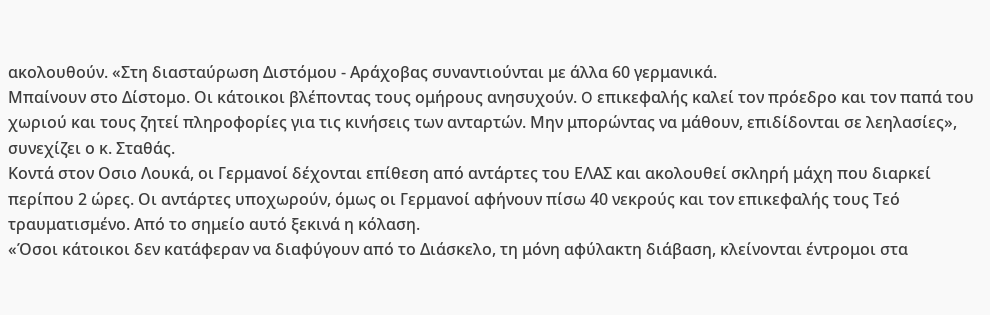ακολουθούν. «Στη διασταύρωση Διστόμου - Αράχοβας συναντιούνται με άλλα 60 γερμανικά.
Μπαίνουν στο Δίστομο. Οι κάτοικοι βλέποντας τους ομήρους ανησυχούν. O επικεφαλής καλεί τον πρόεδρο και τον παπά του χωριού και τους ζητεί πληροφορίες για τις κινήσεις των ανταρτών. Μην μπορώντας να μάθουν, επιδίδονται σε λεηλασίες», συνεχίζει ο κ. Σταθάς.
Κοντά στον Οσιο Λουκά, οι Γερμανοί δέχονται επίθεση από αντάρτες του ΕΛΑΣ και ακολουθεί σκληρή μάχη που διαρκεί περίπου 2 ώρες. Οι αντάρτες υποχωρούν, όμως οι Γερμανοί αφήνουν πίσω 40 νεκρούς και τον επικεφαλής τους Τεό τραυματισμένο. Από το σημείο αυτό ξεκινά η κόλαση.
«Όσοι κάτοικοι δεν κατάφεραν να διαφύγουν από το Διάσκελο, τη μόνη αφύλακτη διάβαση, κλείνονται έντρομοι στα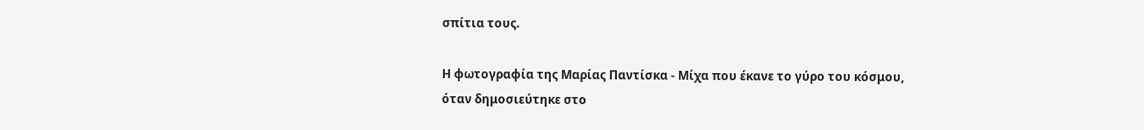σπίτια τους.

Η φωτογραφία της Μαρίας Παντίσκα - Μίχα που έκανε το γύρο του κόσμου,
όταν δημοσιεύτηκε στο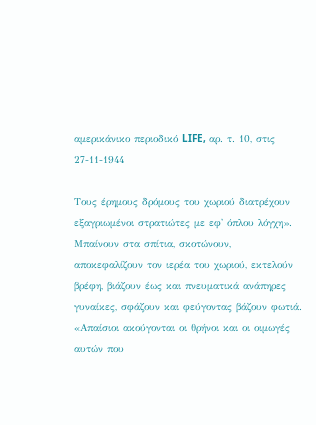αμερικάνικο περιοδικό LIFE, αρ. τ. 10, στις 27-11-1944

Τους έρημους δρόμους του χωριού διατρέχουν εξαγριωμένοι στρατιώτες με εφ' όπλου λόγχη». Μπαίνουν στα σπίτια, σκοτώνουν, αποκεφαλίζουν τον ιερέα του χωριού, εκτελούν βρέφη, βιάζουν έως και πνευματικά ανάπηρες γυναίκες, σφάζουν και φεύγοντας βάζουν φωτιά. «Απαίσιοι ακούγονται οι θρήνοι και οι οιμωγές αυτών που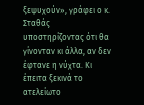ξεψυχούν», γράφει ο κ. Σταθάς υποστηρίζοντας ότι θα γίνονταν κι άλλα, αν δεν έφτανε η νύχτα. Κι έπειτα ξεκινά το ατελείωτο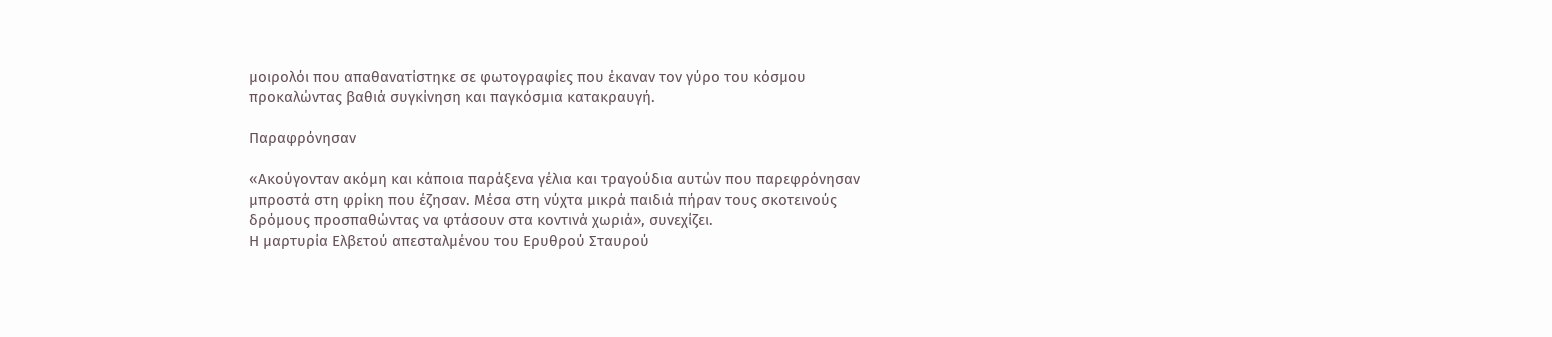μοιρολόι που απαθανατίστηκε σε φωτογραφίες που έκαναν τον γύρο του κόσμου προκαλώντας βαθιά συγκίνηση και παγκόσμια κατακραυγή.

Παραφρόνησαν

«Ακούγονταν ακόμη και κάποια παράξενα γέλια και τραγούδια αυτών που παρεφρόνησαν μπροστά στη φρίκη που έζησαν. Μέσα στη νύχτα μικρά παιδιά πήραν τους σκοτεινούς δρόμους προσπαθώντας να φτάσουν στα κοντινά χωριά», συνεχίζει.
Η μαρτυρία Ελβετού απεσταλμένου του Ερυθρού Σταυρού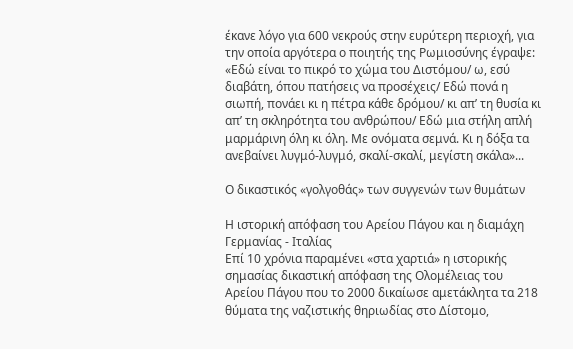έκανε λόγο για 600 νεκρούς στην ευρύτερη περιοχή, για την οποία αργότερα ο ποιητής της Ρωμιοσύνης έγραψε: «Εδώ είναι το πικρό το χώμα του Διστόμου/ ω, εσύ διαβάτη, όπου πατήσεις να προσέχεις/ Εδώ πονά η σιωπή, πονάει κι η πέτρα κάθε δρόμου/ κι απ’ τη θυσία κι απ’ τη σκληρότητα του ανθρώπου/ Εδώ μια στήλη απλή μαρμάρινη όλη κι όλη. Με ονόματα σεμνά. Κι η δόξα τα ανεβαίνει λυγμό-λυγμό, σκαλί-σκαλί, μεγίστη σκάλα»...

Ο δικαστικός «γολγοθάς» των συγγενών των θυμάτων

Η ιστορική απόφαση του Αρείου Πάγου και η διαμάχη Γερμανίας - Ιταλίας
Επί 10 χρόνια παραμένει «στα χαρτιά» η ιστορικής σημασίας δικαστική απόφαση της Ολομέλειας του Αρείου Πάγου που το 2000 δικαίωσε αμετάκλητα τα 218 θύματα της ναζιστικής θηριωδίας στο Δίστομο,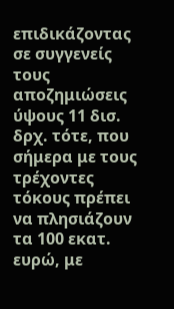επιδικάζοντας σε συγγενείς τους αποζημιώσεις ύψους 11 δισ. δρχ. τότε, που σήμερα με τους τρέχοντες τόκους πρέπει να πλησιάζουν τα 100 εκατ. ευρώ, με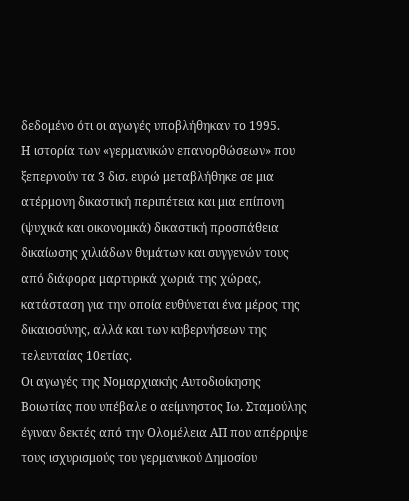δεδομένο ότι οι αγωγές υποβλήθηκαν το 1995.
Η ιστορία των «γερμανικών επανορθώσεων» που ξεπερνούν τα 3 δισ. ευρώ μεταβλήθηκε σε μια ατέρμονη δικαστική περιπέτεια και μια επίπονη (ψυχικά και οικονομικά) δικαστική προσπάθεια δικαίωσης χιλιάδων θυμάτων και συγγενών τους από διάφορα μαρτυρικά χωριά της χώρας, κατάσταση για την οποία ευθύνεται ένα μέρος της δικαιοσύνης, αλλά και των κυβερνήσεων της τελευταίας 10ετίας.
Οι αγωγές της Νομαρχιακής Αυτοδιοίκησης Βοιωτίας που υπέβαλε ο αείμνηστος Ιω. Σταμούλης έγιναν δεκτές από την Ολομέλεια ΑΠ που απέρριψε τους ισχυρισμούς του γερμανικού Δημοσίου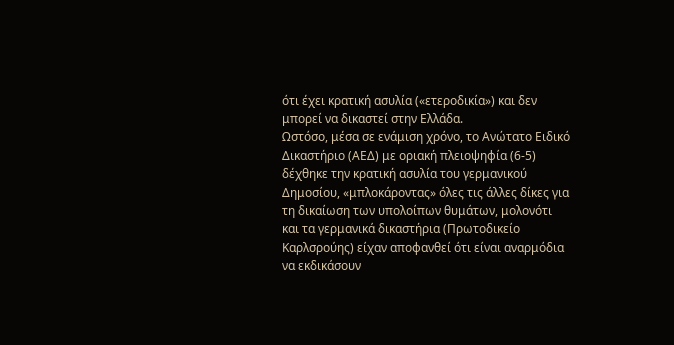ότι έχει κρατική ασυλία («ετεροδικία») και δεν μπορεί να δικαστεί στην Ελλάδα.
Ωστόσο, μέσα σε ενάμιση χρόνο, το Ανώτατο Ειδικό Δικαστήριο (ΑΕΔ) με οριακή πλειοψηφία (6-5) δέχθηκε την κρατική ασυλία του γερμανικού Δημοσίου, «μπλοκάροντας» όλες τις άλλες δίκες για τη δικαίωση των υπολοίπων θυμάτων, μολονότι και τα γερμανικά δικαστήρια (Πρωτοδικείο Καρλσρούης) είχαν αποφανθεί ότι είναι αναρμόδια να εκδικάσουν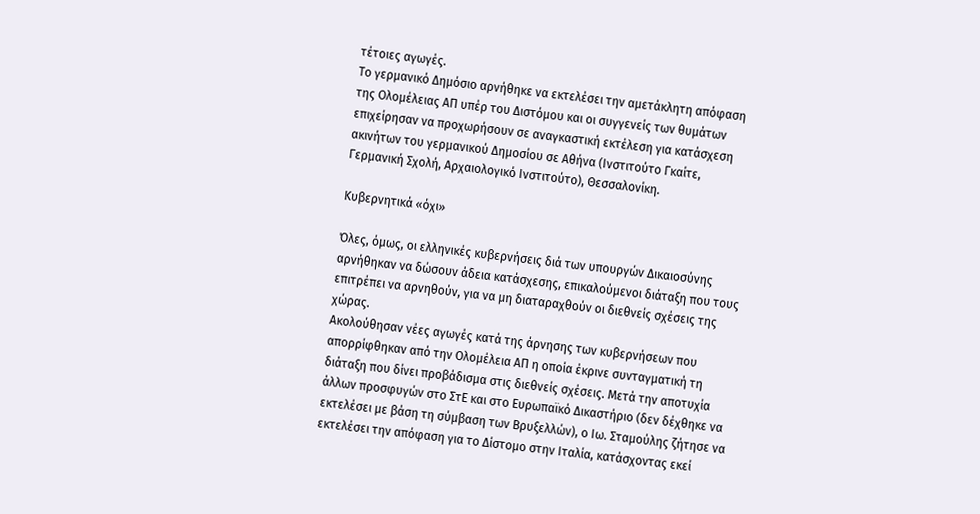τέτοιες αγωγές.
Το γερμανικό Δημόσιο αρνήθηκε να εκτελέσει την αμετάκλητη απόφαση της Ολομέλειας ΑΠ υπέρ του Διστόμου και οι συγγενείς των θυμάτων επιχείρησαν να προχωρήσουν σε αναγκαστική εκτέλεση για κατάσχεση ακινήτων του γερμανικού Δημοσίου σε Αθήνα (Ινστιτούτο Γκαίτε, Γερμανική Σχολή, Αρχαιολογικό Ινστιτούτο), Θεσσαλονίκη.

Κυβερνητικά «όχι»

Όλες, όμως, οι ελληνικές κυβερνήσεις διά των υπουργών Δικαιοσύνης αρνήθηκαν να δώσουν άδεια κατάσχεσης, επικαλούμενοι διάταξη που τους επιτρέπει να αρνηθούν, για να μη διαταραχθούν οι διεθνείς σχέσεις της χώρας.
Ακολούθησαν νέες αγωγές κατά της άρνησης των κυβερνήσεων που απορρίφθηκαν από την Ολομέλεια ΑΠ η οποία έκρινε συνταγματική τη διάταξη που δίνει προβάδισμα στις διεθνείς σχέσεις. Μετά την αποτυχία άλλων προσφυγών στο ΣτΕ και στο Ευρωπαϊκό Δικαστήριο (δεν δέχθηκε να εκτελέσει με βάση τη σύμβαση των Βρυξελλών), ο Ιω. Σταμούλης ζήτησε να εκτελέσει την απόφαση για το Δίστομο στην Ιταλία, κατάσχοντας εκεί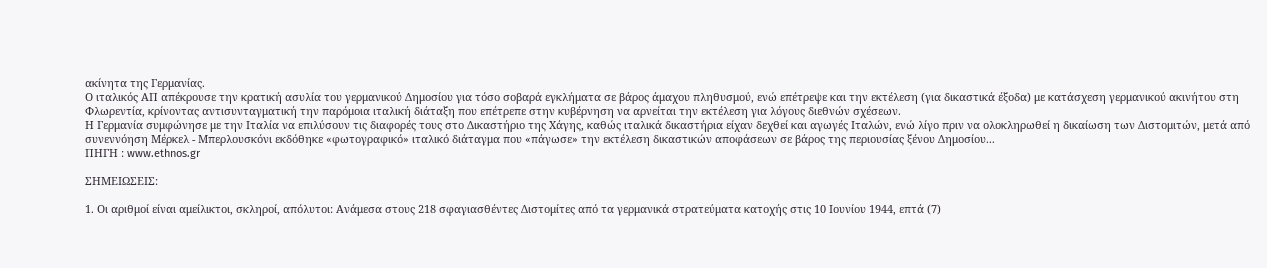ακίνητα της Γερμανίας.
Ο ιταλικός ΑΠ απέκρουσε την κρατική ασυλία του γερμανικού Δημοσίου για τόσο σοβαρά εγκλήματα σε βάρος άμαχου πληθυσμού, ενώ επέτρεψε και την εκτέλεση (για δικαστικά έξοδα) με κατάσχεση γερμανικού ακινήτου στη Φλωρεντία, κρίνοντας αντισυνταγματική την παρόμοια ιταλική διάταξη που επέτρεπε στην κυβέρνηση να αρνείται την εκτέλεση για λόγους διεθνών σχέσεων.
Η Γερμανία συμφώνησε με την Ιταλία να επιλύσουν τις διαφορές τους στο Δικαστήριο της Χάγης, καθώς ιταλικά δικαστήρια είχαν δεχθεί και αγωγές Ιταλών, ενώ λίγο πριν να ολοκληρωθεί η δικαίωση των Διστομιτών, μετά από συνεννόηση Μέρκελ - Μπερλουσκόνι εκδόθηκε «φωτογραφικό» ιταλικό διάταγμα που «πάγωσε» την εκτέλεση δικαστικών αποφάσεων σε βάρος της περιουσίας ξένου Δημοσίου...
ΠΗΓΗ : www.ethnos.gr

ΣΗΜΕΙΩΣΕΙΣ:

1. Οι αριθμοί είναι αμείλικτοι, σκληροί, απόλυτοι: Ανάμεσα στους 218 σφαγιασθέντες Διστομίτες από τα γερμανικά στρατεύματα κατοχής στις 10 Ιουνίου 1944, επτά (7)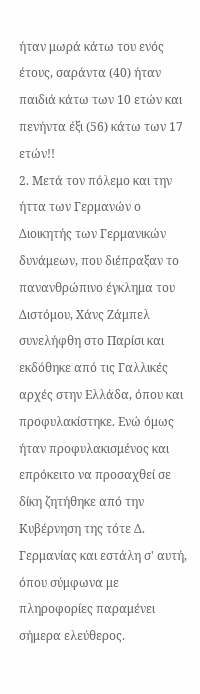ήταν μωρά κάτω του ενός έτους, σαράντα (40) ήταν παιδιά κάτω των 10 ετών και πενήντα έξι (56) κάτω των 17 ετών!!
2. Μετά τον πόλεμο και την ήττα των Γερμανών ο Διοικητής των Γερμανικών δυνάμεων, που διέπραξαν το πανανθρώπινο έγκλημα του Διστόμου, Χάνς Ζάμπελ συνελήφθη στο Παρίσι και εκδόθηκε από τις Γαλλικές αρχές στην Ελλάδα, όπου και προφυλακίστηκε. Ενώ όμως ήταν προφυλακισμένος και επρόκειτο να προσαχθεί σε δίκη ζητήθηκε από την Κυβέρνηση της τότε Δ. Γερμανίας και εστάλη σ' αυτή, όπου σύμφωνα με πληροφορίες παραμένει σήμερα ελεύθερος.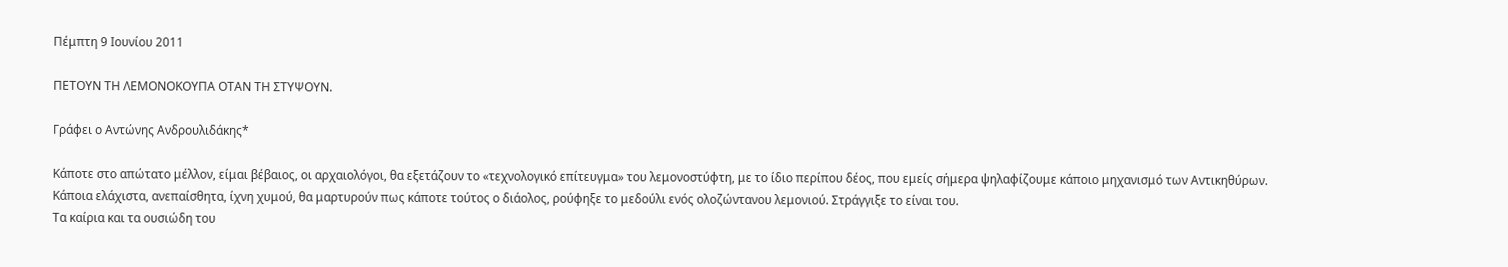Πέμπτη 9 Ιουνίου 2011

ΠΕΤΟΥΝ ΤΗ ΛΕΜΟΝΟΚΟΥΠΑ ΟΤΑΝ ΤΗ ΣΤΥΨΟΥΝ.

Γράφει ο Αντώνης Ανδρουλιδάκης*

Κάποτε στο απώτατο μέλλον, είμαι βέβαιος, οι αρχαιολόγοι, θα εξετάζουν το «τεχνολογικό επίτευγμα» του λεμονοστύφτη, με το ίδιο περίπου δέος, που εμείς σήμερα ψηλαφίζουμε κάποιο μηχανισμό των Αντικηθύρων.
Κάποια ελάχιστα, ανεπαίσθητα, ίχνη χυμού, θα μαρτυρούν πως κάποτε τούτος ο διάολος, ρούφηξε το μεδούλι ενός ολοζώντανου λεμονιού. Στράγγιξε το είναι του.
Τα καίρια και τα ουσιώδη του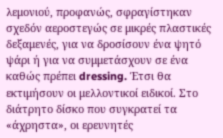λεμονιού, προφανώς, σφραγίστηκαν σχεδόν αεροστεγώς σε μικρές πλαστικές δεξαμενές, για να δροσίσουν ένα ψητό ψάρι ή για να συμμετάσχουν σε ένα καθώς πρέπει dressing. Έτσι θα εκτιμήσουν οι μελλοντικοί ειδικοί. Στο διάτρητο δίσκο που συγκρατεί τα «άχρηστα», οι ερευνητές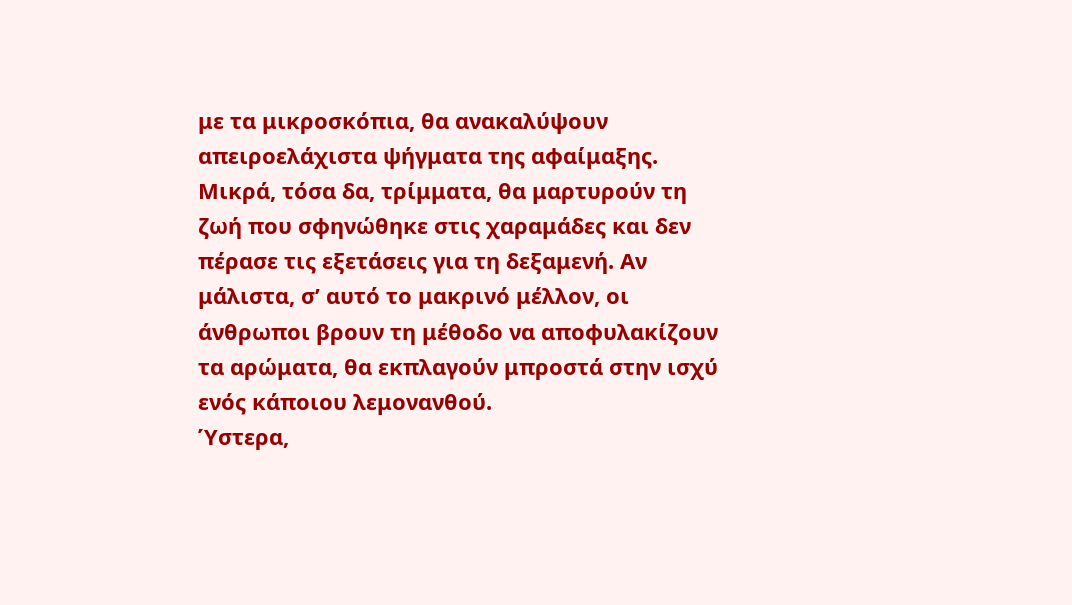με τα μικροσκόπια, θα ανακαλύψουν απειροελάχιστα ψήγματα της αφαίμαξης. Μικρά, τόσα δα, τρίμματα, θα μαρτυρούν τη ζωή που σφηνώθηκε στις χαραμάδες και δεν πέρασε τις εξετάσεις για τη δεξαμενή. Αν μάλιστα, σ’ αυτό το μακρινό μέλλον, οι άνθρωποι βρουν τη μέθοδο να αποφυλακίζουν τα αρώματα, θα εκπλαγούν μπροστά στην ισχύ ενός κάποιου λεμονανθού.
Ύστερα,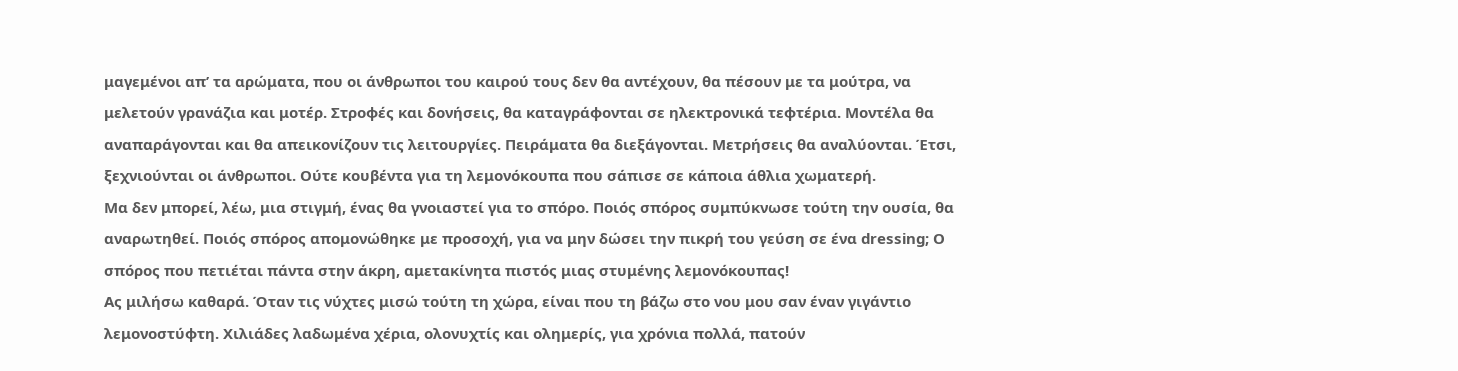μαγεμένοι απ’ τα αρώματα, που οι άνθρωποι του καιρού τους δεν θα αντέχουν, θα πέσουν με τα μούτρα, να μελετούν γρανάζια και μοτέρ. Στροφές και δονήσεις, θα καταγράφονται σε ηλεκτρονικά τεφτέρια. Μοντέλα θα αναπαράγονται και θα απεικονίζουν τις λειτουργίες. Πειράματα θα διεξάγονται. Μετρήσεις θα αναλύονται. Έτσι, ξεχνιούνται οι άνθρωποι. Ούτε κουβέντα για τη λεμονόκουπα που σάπισε σε κάποια άθλια χωματερή.
Μα δεν μπορεί, λέω, μια στιγμή, ένας θα γνοιαστεί για το σπόρο. Ποιός σπόρος συμπύκνωσε τούτη την ουσία, θα αναρωτηθεί. Ποιός σπόρος απομονώθηκε με προσοχή, για να μην δώσει την πικρή του γεύση σε ένα dressing; Ο σπόρος που πετιέται πάντα στην άκρη, αμετακίνητα πιστός μιας στυμένης λεμονόκουπας!
Ας μιλήσω καθαρά. Όταν τις νύχτες μισώ τούτη τη χώρα, είναι που τη βάζω στο νου μου σαν έναν γιγάντιο λεμονοστύφτη. Χιλιάδες λαδωμένα χέρια, ολονυχτίς και ολημερίς, για χρόνια πολλά, πατούν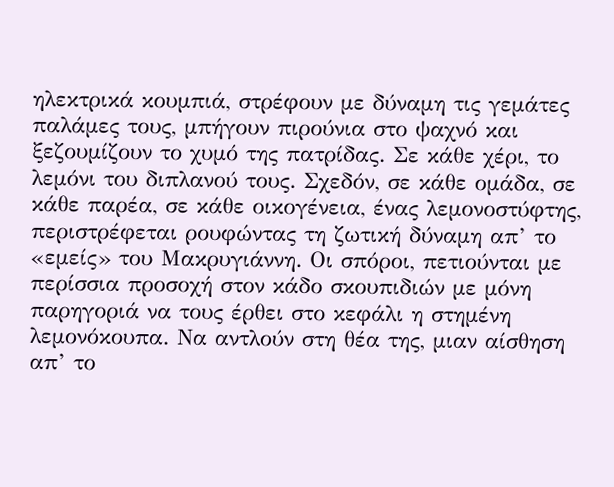ηλεκτρικά κουμπιά, στρέφουν με δύναμη τις γεμάτες παλάμες τους, μπήγουν πιρούνια στο ψαχνό και ξεζουμίζουν το χυμό της πατρίδας. Σε κάθε χέρι, το λεμόνι του διπλανού τους. Σχεδόν, σε κάθε ομάδα, σε κάθε παρέα, σε κάθε οικογένεια, ένας λεμονοστύφτης, περιστρέφεται ρουφώντας τη ζωτική δύναμη απ’ το «εμείς» του Μακρυγιάννη. Οι σπόροι, πετιούνται με περίσσια προσοχή στον κάδο σκουπιδιών με μόνη παρηγοριά να τους έρθει στο κεφάλι η στημένη λεμονόκουπα. Να αντλούν στη θέα της, μιαν αίσθηση απ’ το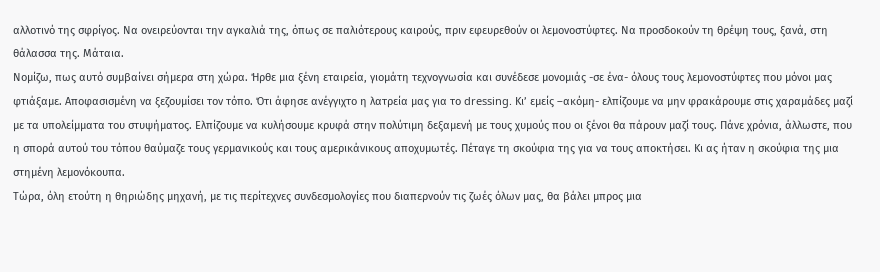αλλοτινό της σφρίγος. Να ονειρεύονται την αγκαλιά της, όπως σε παλιότερους καιρούς, πριν εφευρεθούν οι λεμονοστύφτες. Να προσδοκούν τη θρέψη τους, ξανά, στη θάλασσα της. Μάταια.
Νομίζω, πως αυτό συμβαίνει σήμερα στη χώρα. Ήρθε μια ξένη εταιρεία, γιομάτη τεχνογνωσία και συνέδεσε μονομιάς -σε ένα- όλους τους λεμονοστύφτες που μόνοι μας φτιάξαμε. Αποφασισμένη να ξεζουμίσει τον τόπο. Ότι άφησε ανέγγιχτο η λατρεία μας για το dressing. Κι’ εμείς –ακόμη- ελπίζουμε να μην φρακάρουμε στις χαραμάδες μαζί με τα υπολείμματα του στυψήματος. Ελπίζουμε να κυλήσουμε κρυφά στην πολύτιμη δεξαμενή με τους χυμούς που οι ξένοι θα πάρουν μαζί τους. Πάνε χρόνια, άλλωστε, που η σπορά αυτού του τόπου θαύμαζε τους γερμανικούς και τους αμερικάνικους αποχυμωτές. Πέταγε τη σκούφια της για να τους αποκτήσει. Κι ας ήταν η σκούφια της μια στημένη λεμονόκουπα.
Τώρα, όλη ετούτη η θηριώδης μηχανή, με τις περίτεχνες συνδεσμολογίες που διαπερνούν τις ζωές όλων μας, θα βάλει μπρος μια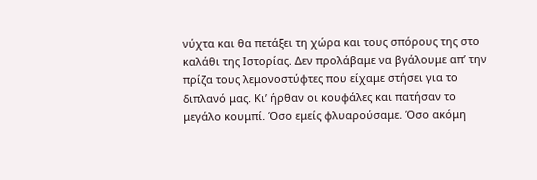νύχτα και θα πετάξει τη χώρα και τους σπόρους της στο καλάθι της Ιστορίας. Δεν προλάβαμε να βγάλουμε απ’ την πρίζα τους λεμονοστύφτες που είχαμε στήσει για το διπλανό μας. Κι’ ήρθαν οι κουφάλες και πατήσαν το μεγάλο κουμπί. Όσο εμείς φλυαρούσαμε. Όσο ακόμη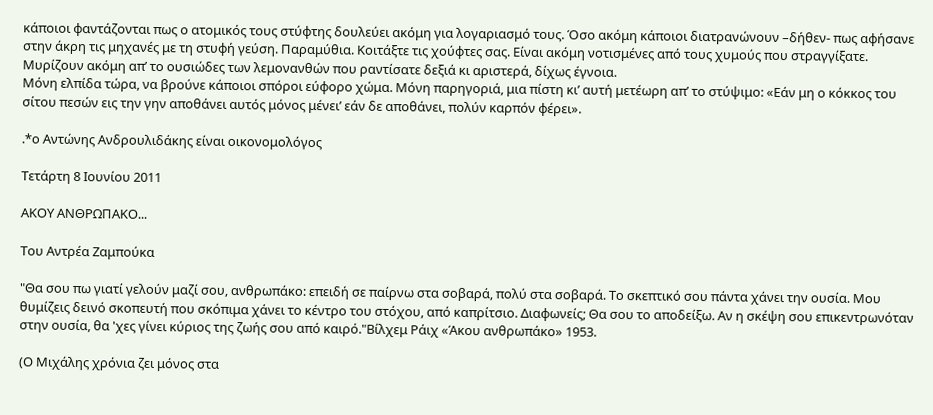κάποιοι φαντάζονται πως ο ατομικός τους στύφτης δουλεύει ακόμη για λογαριασμό τους. Όσο ακόμη κάποιοι διατρανώνουν –δήθεν- πως αφήσανε στην άκρη τις μηχανές με τη στυφή γεύση. Παραμύθια. Κοιτάξτε τις χούφτες σας. Είναι ακόμη νοτισμένες από τους χυμούς που στραγγίξατε. Μυρίζουν ακόμη απ’ το ουσιώδες των λεμονανθών που ραντίσατε δεξιά κι αριστερά, δίχως έγνοια.
Μόνη ελπίδα τώρα, να βρούνε κάποιοι σπόροι εύφορο χώμα. Μόνη παρηγοριά, μια πίστη κι’ αυτή μετέωρη απ’ το στύψιμο: «Εάν μη ο κόκκος του σίτου πεσών εις την γην αποθάνει αυτός μόνος μένει’ εάν δε αποθάνει, πολύν καρπόν φέρει».

.*ο Αντώνης Ανδρουλιδάκης είναι οικονομολόγος

Τετάρτη 8 Ιουνίου 2011

ΑΚΟΥ ΑΝΘΡΩΠΑΚΟ...

Του Αντρέα Ζαμπούκα

"Θα σου πω γιατί γελούν μαζί σου, ανθρωπάκο: επειδή σε παίρνω στα σοβαρά, πολύ στα σοβαρά. Το σκεπτικό σου πάντα χάνει την ουσία. Μου θυμίζεις δεινό σκοπευτή που σκόπιμα χάνει το κέντρο του στόχου, από καπρίτσιο. Διαφωνείς; Θα σου το αποδείξω. Αν η σκέψη σου επικεντρωνόταν στην ουσία, θα 'χες γίνει κύριος της ζωής σου από καιρό."Βίλχεμ Ράιχ «Άκου ανθρωπάκο» 1953.

(Ο Μιχάλης χρόνια ζει μόνος στα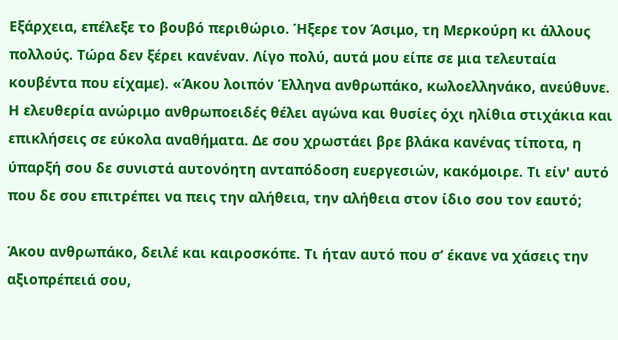Εξάρχεια, επέλεξε το βουβό περιθώριο. Ήξερε τον Άσιμο, τη Μερκούρη κι άλλους πολλούς. Τώρα δεν ξέρει κανέναν. Λίγο πολύ, αυτά μου είπε σε μια τελευταία κουβέντα που είχαμε). «Άκου λοιπόν Έλληνα ανθρωπάκο, κωλοελληνάκο, ανεύθυνε. Η ελευθερία ανώριμο ανθρωποειδές θέλει αγώνα και θυσίες όχι ηλίθια στιχάκια και επικλήσεις σε εύκολα αναθήματα. Δε σου χρωστάει βρε βλάκα κανένας τίποτα, η ύπαρξή σου δε συνιστά αυτονόητη ανταπόδοση ευεργεσιών, κακόμοιρε. Τι είν' αυτό που δε σου επιτρέπει να πεις την αλήθεια, την αλήθεια στον ίδιο σου τον εαυτό;

Άκου ανθρωπάκο, δειλέ και καιροσκόπε. Τι ήταν αυτό που σ’ έκανε να χάσεις την αξιοπρέπειά σου,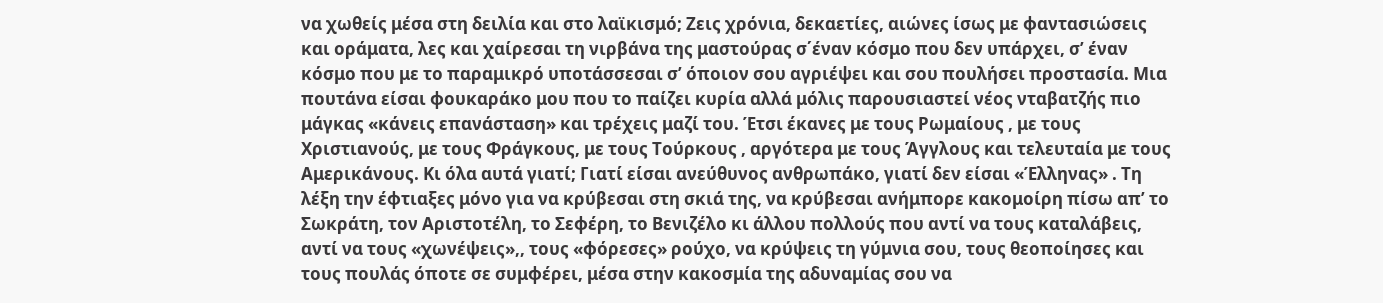να χωθείς μέσα στη δειλία και στο λαϊκισμό; Ζεις χρόνια, δεκαετίες, αιώνες ίσως με φαντασιώσεις και οράματα, λες και χαίρεσαι τη νιρβάνα της μαστούρας σ΄έναν κόσμο που δεν υπάρχει, σ’ έναν κόσμο που με το παραμικρό υποτάσσεσαι σ’ όποιον σου αγριέψει και σου πουλήσει προστασία. Μια πουτάνα είσαι φουκαράκο μου που το παίζει κυρία αλλά μόλις παρουσιαστεί νέος νταβατζής πιο μάγκας «κάνεις επανάσταση» και τρέχεις μαζί του. Έτσι έκανες με τους Ρωμαίους , με τους Χριστιανούς, με τους Φράγκους, με τους Τούρκους , αργότερα με τους Άγγλους και τελευταία με τους Αμερικάνους. Κι όλα αυτά γιατί; Γιατί είσαι ανεύθυνος ανθρωπάκο, γιατί δεν είσαι «Έλληνας» . Τη λέξη την έφτιαξες μόνο για να κρύβεσαι στη σκιά της, να κρύβεσαι ανήμπορε κακομοίρη πίσω απ’ το Σωκράτη, τον Αριστοτέλη, το Σεφέρη, το Βενιζέλο κι άλλου πολλούς που αντί να τους καταλάβεις, αντί να τους «χωνέψεις»,, τους «φόρεσες» ρούχο, να κρύψεις τη γύμνια σου, τους θεοποίησες και τους πουλάς όποτε σε συμφέρει, μέσα στην κακοσμία της αδυναμίας σου να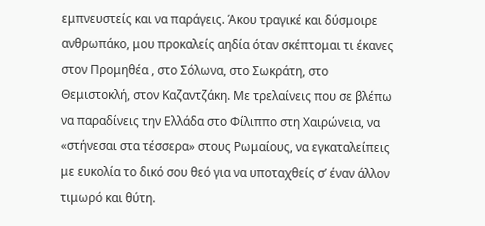εμπνευστείς και να παράγεις. Άκου τραγικέ και δύσμοιρε ανθρωπάκο, μου προκαλείς αηδία όταν σκέπτομαι τι έκανες στον Προμηθέα , στο Σόλωνα, στο Σωκράτη, στο Θεμιστοκλή, στον Καζαντζάκη. Με τρελαίνεις που σε βλέπω να παραδίνεις την Ελλάδα στο Φίλιππο στη Χαιρώνεια, να «στήνεσαι στα τέσσερα» στους Ρωμαίους, να εγκαταλείπεις με ευκολία το δικό σου θεό για να υποταχθείς σ’ έναν άλλον τιμωρό και θύτη.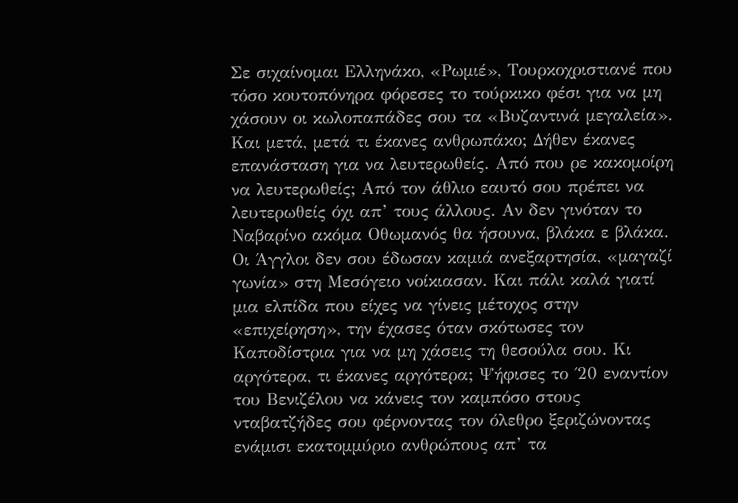Σε σιχαίνομαι Ελληνάκο, «Ρωμιέ», Τουρκοχριστιανέ που τόσο κουτοπόνηρα φόρεσες το τούρκικο φέσι για να μη χάσουν οι κωλοπαπάδες σου τα «Βυζαντινά μεγαλεία». Και μετά, μετά τι έκανες ανθρωπάκο; Δήθεν έκανες επανάσταση για να λευτερωθείς. Από που ρε κακομοίρη να λευτερωθείς; Από τον άθλιο εαυτό σου πρέπει να λευτερωθείς όχι απ’ τους άλλους. Αν δεν γινόταν το Ναβαρίνο ακόμα Οθωμανός θα ήσουνα, βλάκα ε βλάκα. Οι Άγγλοι δεν σου έδωσαν καμιά ανεξαρτησία, «μαγαζί γωνία» στη Μεσόγειο νοίκιασαν. Και πάλι καλά γιατί μια ελπίδα που είχες να γίνεις μέτοχος στην «επιχείρηση», την έχασες όταν σκότωσες τον Καποδίστρια για να μη χάσεις τη θεσούλα σου. Κι αργότερα, τι έκανες αργότερα; Ψήφισες το ΄20 εναντίον του Βενιζέλου να κάνεις τον καμπόσο στους νταβατζήδες σου φέρνοντας τον όλεθρο ξεριζώνοντας ενάμισι εκατομμύριο ανθρώπους απ’ τα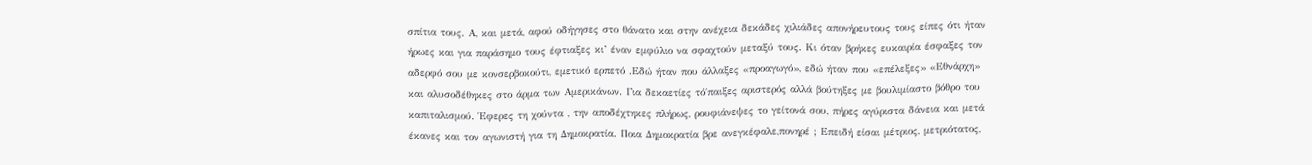σπίτια τους. Α, και μετά, αφού οδήγησες στο θάνατο και στην ανέχεια δεκάδες χιλιάδες απονήρευτους τους είπες ότι ήταν ήρωες και για παράσημο τους έφτιαξες κι’ έναν εμφύλιο να σφαχτούν μεταξύ τους. Κι όταν βρήκες ευκαιρία έσφαξες τον αδερφό σου με κονσερβοκούτι, εμετικό ερπετό .Εδώ ήταν που άλλαξες «προαγωγό», εδώ ήταν που «επέλεξες» «Εθνάρχη» και αλυσοδέθηκες στο άρμα των Αμερικάνων. Για δεκαετίες τό΄παιξες αριστερός αλλά βούτηξες με βουλιμίαστο βόθρο του καπιταλισμού. Έφερες τη χούντα , την αποδέχτηκες πλήρως, ρουφιάνεψες το γείτονά σου, πήρες αγύριστα δάνεια και μετά έκανες και τον αγωνιστή για τη Δημοκρατία. Ποια Δημοκρατία βρε ανεγκέφαλε,πονηρέ ; Επειδή είσαι μέτριος, μετριότατος,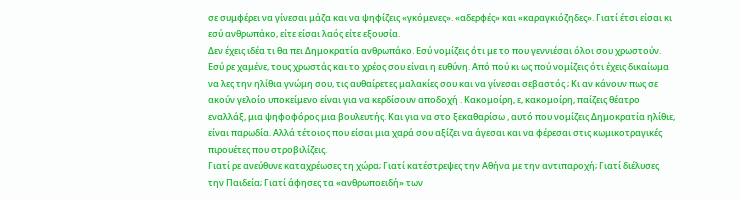σε συμφέρει να γίνεσαι μάζα και να ψηφίζεις «γκόμενες». «αδερφές» και «καραγκιόζηδες». Γιατί έτσι είσαι κι εσύ ανθρωπάκο, είτε είσαι λαός είτε εξουσία.
Δεν έχεις ιδέα τι θα πει Δημοκρατία ανθρωπάκο. Εσύ νομίζεις ότι με το που γεννιέσαι όλοι σου χρωστούν. Εσύ ρε χαμένε, τους χρωστάς και το χρέος σου είναι η ευθύνη. Από πού κι ως πού νομίζεις ότι έχεις δικαίωμα να λες την ηλίθια γνώμη σου, τις αυθαίρετες μαλακίες σου και να γίνεσαι σεβαστός ; Κι αν κάνουν πως σε ακούν γελοίο υποκείμενο είναι για να κερδίσουν αποδοχή . Κακομοίρη, ε, κακομοίρη, παίζεις θέατρο εναλλάξ, μια ψηφοφόρος μια βουλευτής. Και για να στο ξεκαθαρίσω , αυτό που νομίζεις Δημοκρατία ηλίθιε, είναι παρωδία. Αλλά τέτοιος που είσαι μια χαρά σου αξίζει να άγεσαι και να φέρεσαι στις κωμικοτραγικές πιρουέτες που στροβιλίζεις.
Γιατί ρε ανεύθυνε καταχρέωσες τη χώρα; Γιατί κατέστρεψες την Αθήνα με την αντιπαροχή; Γιατί διέλυσες την Παιδεία; Γιατί άφησες τα «ανθρωποειδή» των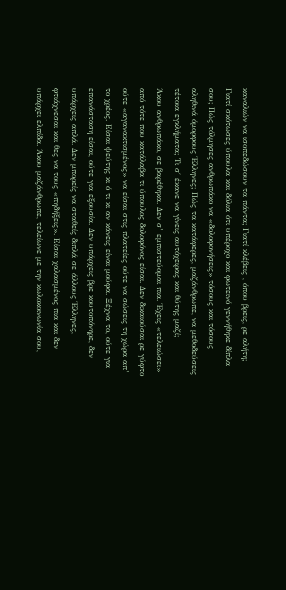καναλιών να ισοπεδώσουν τα πάντα; Γιατί κλέβεις , όπου βρεις, ρε αλήτη; Γιατί σκότωσες ύπουλα και δόλια ότι υπέροχο και φωτεινό γεννήθηκε δίπλα σου; Πώς τόλμησες ανθρωπάκο να «δολοφονήσεις» τόσους και τόσους αληθινά όμορφους Έλληνες; Πώς τα κατάφερες, μαζάνθρωπε, να μεθοδεύσεις τέτοια εγκλήματα; Τι σ΄ έκανε να γίνεις αυτόχειρας και θύτης μαζί;
Άκου ανθρωπάκο, σε βαρέθηκα. Δεν σ’ εμπιστεύομαι πια. Έχεις «τελειώσει» από τότε που κατάλαβα τι ύπουλος δολοφόνος είσαι. Δεν δικαιούσαι ρε γύφτο ούτε «αγανακτισμένος» να είσαι στις πλατείες ούτε να σώσεις τη χώρα απ’ το χρέος. Είσαι ψεύτης κι ό τι κι αν κάνεις είναι μούφα. Ξέχνα το, ούτε για επανάσταση είσαι, ούτε για εξουσία. Δεν υπάρχεις βρε κουτοπόνηρε, δεν υπάρχεις απλά. Δεν μπορείς να σταθείς διπλά σε άλλους Έλληνες, φτιάχνεσαι και θες να τους «πηδήξεις». Είσαι χαλασμένος πια και δεν υπάρχει ελπίδα. Άκου μαζάνθρωπε, τελείωνε με την κωλοκοινωνία σου,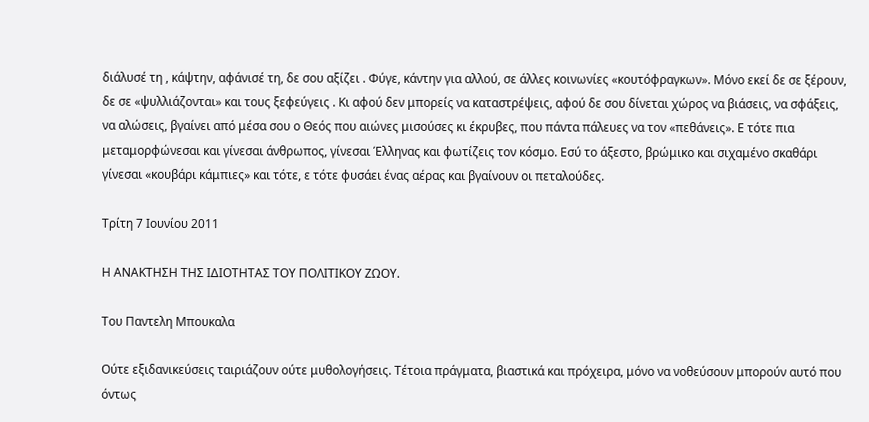διάλυσέ τη , κάψτην, αφάνισέ τη, δε σου αξίζει . Φύγε, κάντην για αλλού, σε άλλες κοινωνίες «κουτόφραγκων». Μόνο εκεί δε σε ξέρουν, δε σε «ψυλλιάζονται» και τους ξεφεύγεις . Κι αφού δεν μπορείς να καταστρέψεις, αφού δε σου δίνεται χώρος να βιάσεις, να σφάξεις, να αλώσεις, βγαίνει από μέσα σου ο Θεός που αιώνες μισούσες κι έκρυβες, που πάντα πάλευες να τον «πεθάνεις». Ε τότε πια μεταμορφώνεσαι και γίνεσαι άνθρωπος, γίνεσαι Έλληνας και φωτίζεις τον κόσμο. Εσύ το άξεστο, βρώμικο και σιχαμένο σκαθάρι γίνεσαι «κουβάρι κάμπιες» και τότε, ε τότε φυσάει ένας αέρας και βγαίνουν οι πεταλούδες.

Τρίτη 7 Ιουνίου 2011

Η ΑΝΑΚΤΗΣΗ ΤΗΣ ΙΔΙΟΤΗΤΑΣ ΤΟΥ ΠΟΛΙΤΙΚΟΥ ΖΩΟΥ.

Του Παντελη Μπουκαλα

Ούτε εξιδανικεύσεις ταιριάζουν ούτε μυθολογήσεις. Τέτοια πράγματα, βιαστικά και πρόχειρα, μόνο να νοθεύσουν μπορούν αυτό που όντως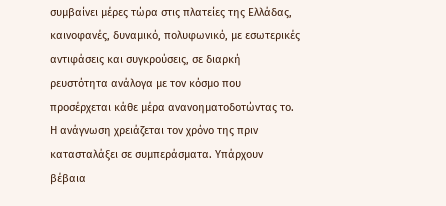συμβαίνει μέρες τώρα στις πλατείες της Ελλάδας, καινοφανές, δυναμικό, πολυφωνικό, με εσωτερικές αντιφάσεις και συγκρούσεις, σε διαρκή ρευστότητα ανάλογα με τον κόσμο που προσέρχεται κάθε μέρα ανανοηματοδοτώντας το. Η ανάγνωση χρειάζεται τον χρόνο της πριν κατασταλάξει σε συμπεράσματα. Υπάρχουν βέβαια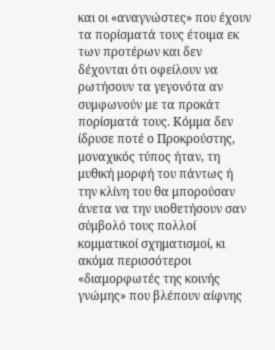και οι «αναγνώστες» που έχουν τα πορίσματά τους έτοιμα εκ των προτέρων και δεν δέχονται ότι οφείλουν να ρωτήσουν τα γεγονότα αν συμφωνούν με τα προκάτ πορίσματά τους. Κόμμα δεν ίδρυσε ποτέ ο Προκρούστης, μοναχικός τύπος ήταν, τη μυθική μορφή του πάντως ή την κλίνη του θα μπορούσαν άνετα να την υιοθετήσουν σαν σύμβολό τους πολλοί κομματικοί σχηματισμοί, κι ακόμα περισσότεροι «διαμορφωτές της κοινής γνώμης» που βλέπουν αίφνης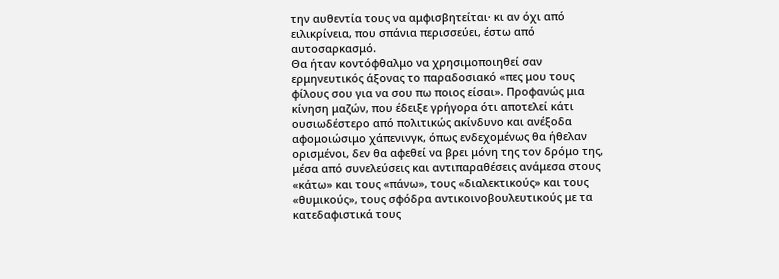την αυθεντία τους να αμφισβητείται· κι αν όχι από ειλικρίνεια, που σπάνια περισσεύει, έστω από αυτοσαρκασμό.
Θα ήταν κοντόφθαλμο να χρησιμοποιηθεί σαν ερμηνευτικός άξονας το παραδοσιακό «πες μου τους φίλους σου για να σου πω ποιος είσαι». Προφανώς μια κίνηση μαζών, που έδειξε γρήγορα ότι αποτελεί κάτι ουσιωδέστερο από πολιτικώς ακίνδυνο και ανέξοδα αφομοιώσιμο χάπενινγκ, όπως ενδεχομένως θα ήθελαν ορισμένοι, δεν θα αφεθεί να βρει μόνη της τον δρόμο της, μέσα από συνελεύσεις και αντιπαραθέσεις ανάμεσα στους «κάτω» και τους «πάνω», τους «διαλεκτικούς» και τους «θυμικούς», τους σφόδρα αντικοινοβουλευτικούς με τα κατεδαφιστικά τους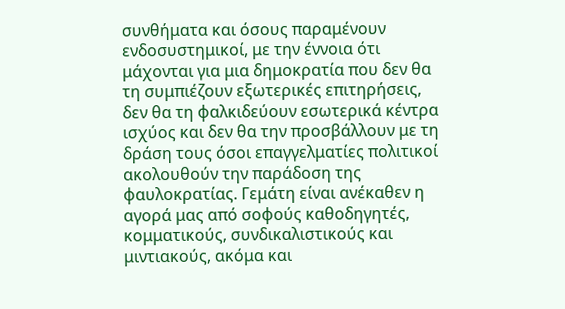συνθήματα και όσους παραμένουν ενδοσυστημικοί, με την έννοια ότι μάχονται για μια δημοκρατία που δεν θα τη συμπιέζουν εξωτερικές επιτηρήσεις, δεν θα τη φαλκιδεύουν εσωτερικά κέντρα ισχύος και δεν θα την προσβάλλουν με τη δράση τους όσοι επαγγελματίες πολιτικοί ακολουθούν την παράδοση της φαυλοκρατίας. Γεμάτη είναι ανέκαθεν η αγορά μας από σοφούς καθοδηγητές, κομματικούς, συνδικαλιστικούς και μιντιακούς, ακόμα και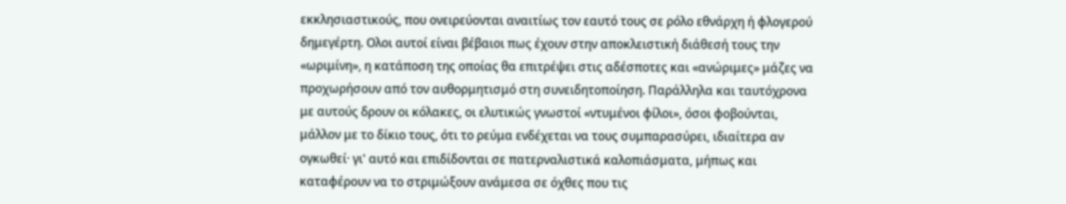εκκλησιαστικούς, που ονειρεύονται αναιτίως τον εαυτό τους σε ρόλο εθνάρχη ή φλογερού δημεγέρτη. Ολοι αυτοί είναι βέβαιοι πως έχουν στην αποκλειστική διάθεσή τους την «ωριμίνη», η κατάποση της οποίας θα επιτρέψει στις αδέσποτες και «ανώριμες» μάζες να προχωρήσουν από τον αυθορμητισμό στη συνειδητοποίηση. Παράλληλα και ταυτόχρονα με αυτούς δρουν οι κόλακες, οι ελυτικώς γνωστοί «ντυμένοι φίλοι», όσοι φοβούνται, μάλλον με το δίκιο τους, ότι το ρεύμα ενδέχεται να τους συμπαρασύρει, ιδιαίτερα αν ογκωθεί· γι' αυτό και επιδίδονται σε πατερναλιστικά καλοπιάσματα, μήπως και καταφέρουν να το στριμώξουν ανάμεσα σε όχθες που τις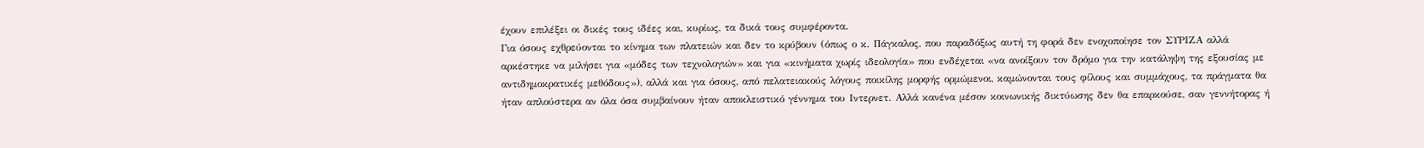έχουν επιλέξει οι δικές τους ιδέες και, κυρίως, τα δικά τους συμφέροντα.
Για όσους εχθρεύονται το κίνημα των πλατειών και δεν το κρύβουν (όπως ο κ. Πάγκαλος, που παραδόξως αυτή τη φορά δεν ενοχοποίησε τον ΣΥΡΙΖΑ αλλά αρκέστηκε να μιλήσει για «μόδες των τεχνολογιών» και για «κινήματα χωρίς ιδεολογία» που ενδέχεται «να ανοίξουν τον δρόμο για την κατάληψη της εξουσίας με αντιδημοκρατικές μεθόδους»), αλλά και για όσους, από πελατειακούς λόγους ποικίλης μορφής ορμώμενοι, καμώνονται τους φίλους και συμμάχους, τα πράγματα θα ήταν απλούστερα αν όλα όσα συμβαίνουν ήταν αποκλειστικό γέννημα του Ιντερνετ. Αλλά κανένα μέσον κοινωνικής δικτύωσης δεν θα επαρκούσε, σαν γεννήτορας ή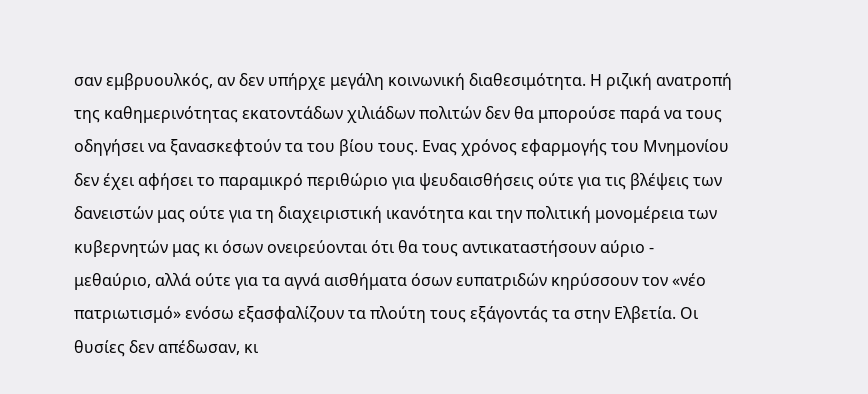σαν εμβρυουλκός, αν δεν υπήρχε μεγάλη κοινωνική διαθεσιμότητα. Η ριζική ανατροπή της καθημερινότητας εκατοντάδων χιλιάδων πολιτών δεν θα μπορούσε παρά να τους οδηγήσει να ξανασκεφτούν τα του βίου τους. Ενας χρόνος εφαρμογής του Μνημονίου δεν έχει αφήσει το παραμικρό περιθώριο για ψευδαισθήσεις ούτε για τις βλέψεις των δανειστών μας ούτε για τη διαχειριστική ικανότητα και την πολιτική μονομέρεια των κυβερνητών μας κι όσων ονειρεύονται ότι θα τους αντικαταστήσουν αύριο - μεθαύριο, αλλά ούτε για τα αγνά αισθήματα όσων ευπατριδών κηρύσσουν τον «νέο πατριωτισμό» ενόσω εξασφαλίζουν τα πλούτη τους εξάγοντάς τα στην Ελβετία. Οι θυσίες δεν απέδωσαν, κι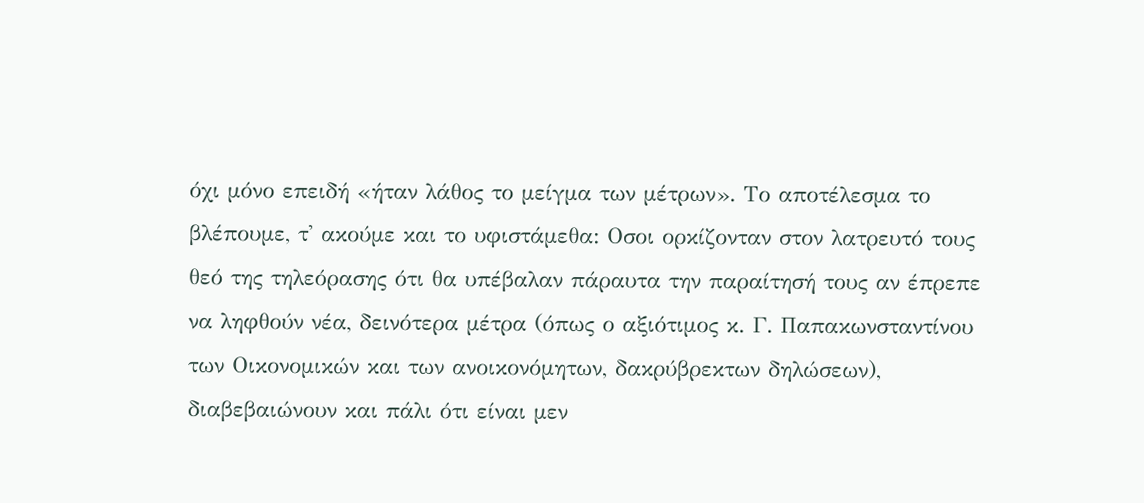όχι μόνο επειδή «ήταν λάθος το μείγμα των μέτρων». Το αποτέλεσμα το βλέπουμε, τ' ακούμε και το υφιστάμεθα: Οσοι ορκίζονταν στον λατρευτό τους θεό της τηλεόρασης ότι θα υπέβαλαν πάραυτα την παραίτησή τους αν έπρεπε να ληφθούν νέα, δεινότερα μέτρα (όπως ο αξιότιμος κ. Γ. Παπακωνσταντίνου των Οικονομικών και των ανοικονόμητων, δακρύβρεκτων δηλώσεων), διαβεβαιώνουν και πάλι ότι είναι μεν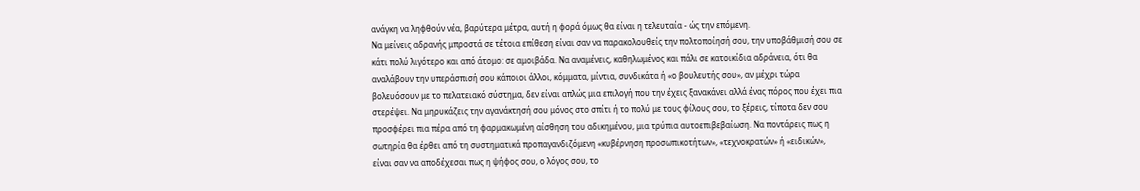ανάγκη να ληφθούν νέα, βαρύτερα μέτρα, αυτή η φορά όμως θα είναι η τελευταία - ώς την επόμενη.
Να μείνεις αδρανής μπροστά σε τέτοια επίθεση είναι σαν να παρακολουθείς την πολτοποίησή σου, την υποβάθμισή σου σε κάτι πολύ λιγότερο και από άτομο: σε αμοιβάδα. Να αναμένεις, καθηλωμένος και πάλι σε κατοικίδια αδράνεια, ότι θα αναλάβουν την υπεράσπισή σου κάποιοι άλλοι, κόμματα, μίντια, συνδικάτα ή «ο βουλευτής σου», αν μέχρι τώρα βολευόσουν με το πελατειακό σύστημα, δεν είναι απλώς μια επιλογή που την έχεις ξανακάνει αλλά ένας πόρος που έχει πια στερέψει. Να μηρυκάζεις την αγανάκτησή σου μόνος στο σπίτι ή το πολύ με τους φίλους σου, το ξέρεις, τίποτα δεν σου προσφέρει πια πέρα από τη φαρμακωμένη αίσθηση του αδικημένου, μια τρύπια αυτοεπιβεβαίωση. Να ποντάρεις πως η σωτηρία θα έρθει από τη συστηματικά προπαγανδιζόμενη «κυβέρνηση προσωπικοτήτων», «τεχνοκρατών» ή «ειδικών», είναι σαν να αποδέχεσαι πως η ψήφος σου, ο λόγος σου, το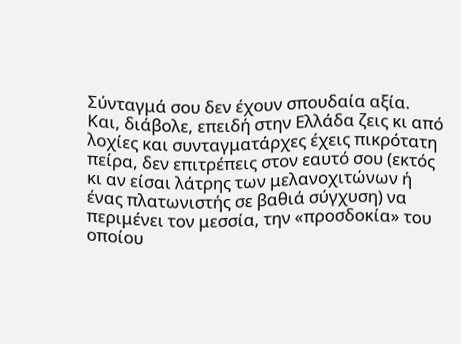Σύνταγμά σου δεν έχουν σπουδαία αξία. Και, διάβολε, επειδή στην Ελλάδα ζεις κι από λοχίες και συνταγματάρχες έχεις πικρότατη πείρα, δεν επιτρέπεις στον εαυτό σου (εκτός κι αν είσαι λάτρης των μελανοχιτώνων ή ένας πλατωνιστής σε βαθιά σύγχυση) να περιμένει τον μεσσία, την «προσδοκία» του οποίου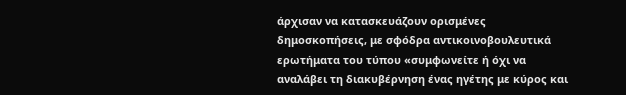άρχισαν να κατασκευάζουν ορισμένες δημοσκοπήσεις, με σφόδρα αντικοινοβουλευτικά ερωτήματα του τύπου «συμφωνείτε ή όχι να αναλάβει τη διακυβέρνηση ένας ηγέτης με κύρος και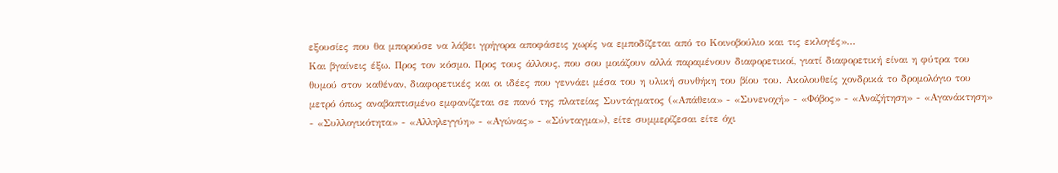εξουσίες που θα μπορούσε να λάβει γρήγορα αποφάσεις χωρίς να εμποδίζεται από το Κοινοβούλιο και τις εκλογές»...
Και βγαίνεις έξω. Προς τον κόσμο. Προς τους άλλους, που σου μοιάζουν αλλά παραμένουν διαφορετικοί, γιατί διαφορετική είναι η φύτρα του θυμού στον καθέναν, διαφορετικές και οι ιδέες που γεννάει μέσα του η υλική συνθήκη του βίου του. Ακολουθείς χονδρικά το δρομολόγιο του μετρό όπως αναβαπτισμένο εμφανίζεται σε πανό της πλατείας Συντάγματος («Απάθεια» - «Συνενοχή» - «Φόβος» - «Αναζήτηση» - «Αγανάκτηση» - «Συλλογικότητα» - «Αλληλεγγύη» - «Αγώνας» - «Σύνταγμα»), είτε συμμερίζεσαι είτε όχι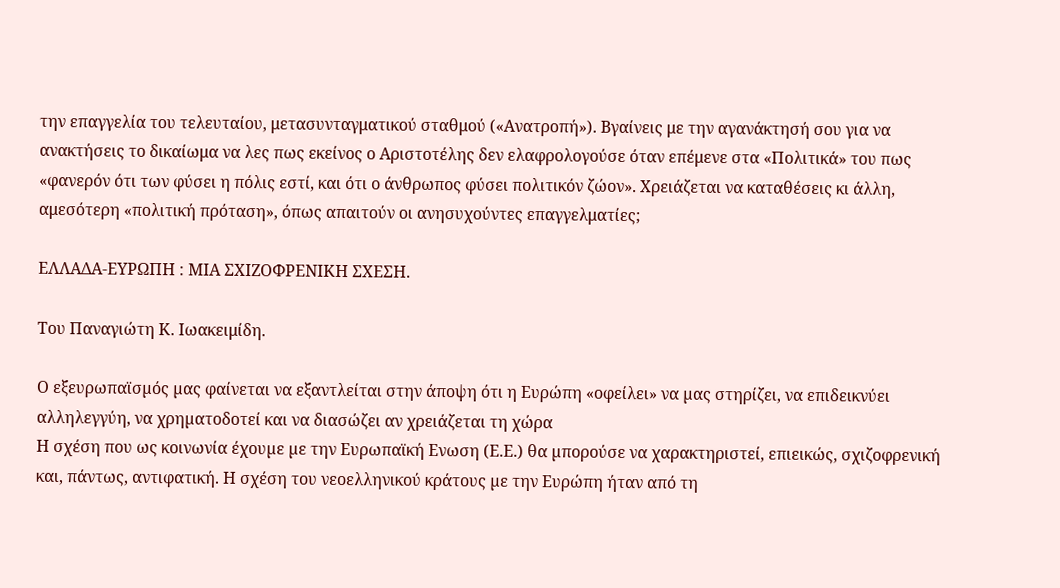την επαγγελία του τελευταίου, μετασυνταγματικού σταθμού («Ανατροπή»). Βγαίνεις με την αγανάκτησή σου για να ανακτήσεις το δικαίωμα να λες πως εκείνος ο Αριστοτέλης δεν ελαφρολογούσε όταν επέμενε στα «Πολιτικά» του πως «φανερόν ότι των φύσει η πόλις εστί, και ότι ο άνθρωπος φύσει πολιτικόν ζώον». Χρειάζεται να καταθέσεις κι άλλη, αμεσότερη «πολιτική πρόταση», όπως απαιτούν οι ανησυχούντες επαγγελματίες;

ΕΛΛΑΔΑ-ΕΥΡΩΠΗ : ΜΙΑ ΣΧΙΖΟΦΡΕΝΙΚΗ ΣΧΕΣΗ.

Του Παναγιώτη Κ. Ιωακειμίδη.

Ο εξευρωπαϊσµός µας φαίνεται να εξαντλείται στην άποψη ότι η Ευρώπη «οφείλει» να µας στηρίζει, να επιδεικνύει αλληλεγγύη, να χρηµατοδοτεί και να διασώζει αν χρειάζεται τη χώρα
Η σχέση που ως κοινωνία έχουµε µε την Ευρωπαϊκή Ενωση (Ε.Ε.) θα µπορούσε να χαρακτηριστεί, επιεικώς, σχιζοφρενική και, πάντως, αντιφατική. Η σχέση του νεοελληνικού κράτους µε την Ευρώπη ήταν από τη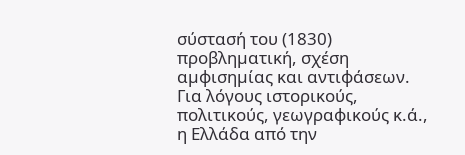σύστασή του (1830) προβληµατική, σχέση αµφισηµίας και αντιφάσεων. Για λόγους ιστορικούς, πολιτικούς, γεωγραφικούς κ.ά., η Ελλάδα από την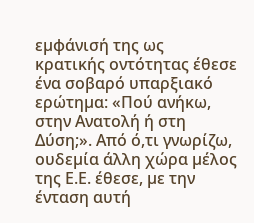εµφάνισή της ως κρατικής οντότητας έθεσε ένα σοβαρό υπαρξιακό ερώτηµα: «Πού ανήκω, στην Ανατολή ή στη Δύση;». Από ό,τι γνωρίζω, ουδεµία άλλη χώρα µέλος της Ε.Ε. έθεσε, µε την ένταση αυτή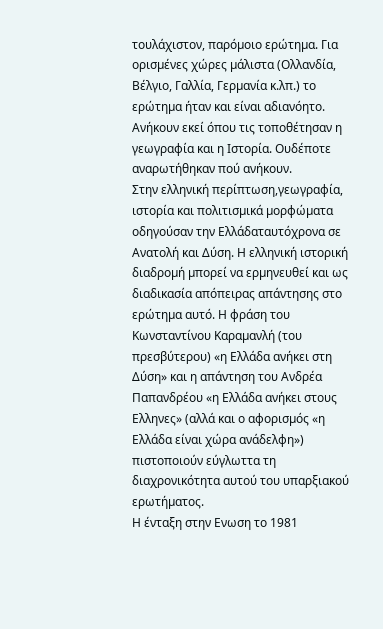τουλάχιστον, παρόµοιο ερώτηµα. Για ορισµένες χώρες µάλιστα (Ολλανδία, Βέλγιο, Γαλλία, Γερµανία κ.λπ.) το ερώτηµα ήταν και είναι αδιανόητο. Ανήκουν εκεί όπου τις τοποθέτησαν η γεωγραφία και η Ιστορία. Ουδέποτε αναρωτήθηκαν πού ανήκουν.
Στην ελληνική περίπτωση,γεωγραφία, ιστορία και πολιτισµικά µορφώµατα οδηγούσαν την Ελλάδαταυτόχρονα σε Ανατολή και Δύση. Η ελληνική ιστορική διαδροµή µπορεί να ερµηνευθεί και ως διαδικασία απόπειρας απάντησης στο ερώτηµα αυτό. Η φράση του Κωνσταντίνου Καραµανλή (του πρεσβύτερου) «η Ελλάδα ανήκει στη Δύση» και η απάντηση του Ανδρέα Παπανδρέου «η Ελλάδα ανήκει στους Ελληνες» (αλλά και ο αφορισµός «η Ελλάδα είναι χώρα ανάδελφη») πιστοποιούν εύγλωττα τη διαχρονικότητα αυτού του υπαρξιακού ερωτήµατος.
Η ένταξη στην Ενωση το 1981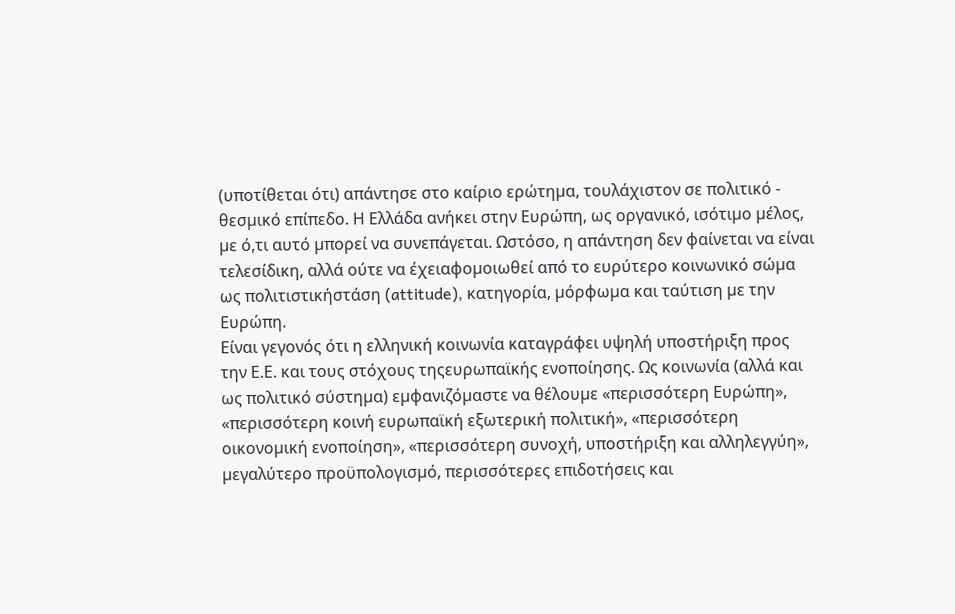(υποτίθεται ότι) απάντησε στο καίριο ερώτηµα, τουλάχιστον σε πολιτικό - θεσµικό επίπεδο. Η Ελλάδα ανήκει στην Ευρώπη, ως οργανικό, ισότιµο µέλος, µε ό,τι αυτό µπορεί να συνεπάγεται. Ωστόσο, η απάντηση δεν φαίνεται να είναι τελεσίδικη, αλλά ούτε να έχειαφοµοιωθεί από το ευρύτερο κοινωνικό σώµα ως πολιτιστικήστάση (attitude), κατηγορία, µόρφωµα και ταύτιση µε την Ευρώπη.
Είναι γεγονός ότι η ελληνική κοινωνία καταγράφει υψηλή υποστήριξη προς την Ε.Ε. και τους στόχους τηςευρωπαϊκής ενοποίησης. Ως κοινωνία (αλλά και ως πολιτικό σύστηµα) εµφανιζόµαστε να θέλουµε «περισσότερη Ευρώπη», «περισσότερη κοινή ευρωπαϊκή εξωτερική πολιτική», «περισσότερη οικονοµική ενοποίηση», «περισσότερη συνοχή, υποστήριξη και αλληλεγγύη», µεγαλύτερο προϋπολογισµό, περισσότερες επιδοτήσεις και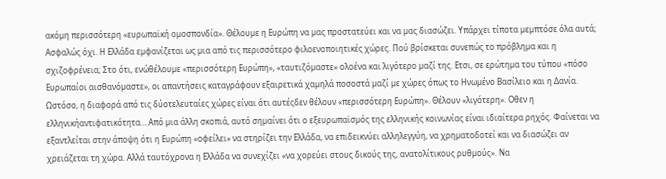ακόµη περισσότερη «ευρωπαϊκή οµοσπονδία». Θέλουµε η Ευρώπη να µας προστατεύει και να µας διασώζει. Υπάρχει τίποτα µεµπτόσε όλα αυτά; Ασφαλώς όχι. Η Ελλάδα εµφανίζεται ως µια από τις περισσότερο φιλοενοποιητικές χώρες. Πού βρίσκεται συνεπώς το πρόβληµα και η σχιζοφρένεια; Στο ότι, ενώθέλουµε «περισσότερη Ευρώπη», «ταυτιζόµαστε» ολοένα και λιγότερο µαζί της. Ετσι, σε ερώτηµα του τύπου «πόσο Ευρωπαίοι αισθανόµαστε», οι απαντήσεις καταγράφουν εξαιρετικά χαµηλά ποσοστά µαζί µε χώρες όπως το Ηνωµένο Βασίλειο και η Δανία. Ωστόσο, η διαφορά από τις δύοτελευταίες χώρες είναι ότι αυτέςδεν θέλουν «περισσότερη Ευρώπη». Θέλουν «λιγότερη». Οθεν η ελληνικήαντιφατικότητα… Από µια άλλη σκοπιά, αυτό σηµαίνει ότι ο εξευρωπαϊσµός της ελληνικής κοινωνίας είναι ιδιαίτερα ρηχός. Φαίνεται να εξαντλείται στην άποψη ότι η Ευρώπη «οφείλει» να στηρίζει την Ελλάδα, να επιδεικνύει αλληλεγγύη, να χρηµατοδοτεί και να διασώζει αν χρειάζεται τη χώρα. Αλλά ταυτόχρονα η Ελλάδα να συνεχίζει «να χορεύει στους δικούς της, ανατολίτικους ρυθµούς». Να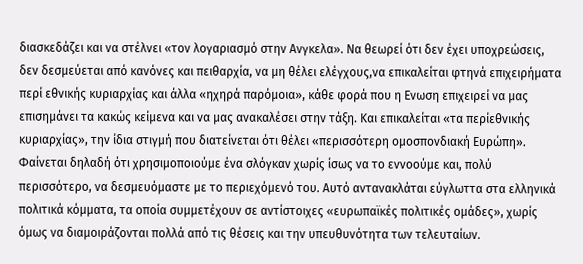διασκεδάζει και να στέλνει «τον λογαριασµό στην Ανγκελα». Να θεωρεί ότι δεν έχει υποχρεώσεις, δεν δεσµεύεται από κανόνες και πειθαρχία, να µη θέλει ελέγχους,να επικαλείται φτηνά επιχειρήµατα περί εθνικής κυριαρχίας και άλλα «ηχηρά παρόµοια», κάθε φορά που η Ενωση επιχειρεί να µας επισηµάνει τα κακώς κείµενα και να µας ανακαλέσει στην τάξη. Και επικαλείται «τα περίεθνικής κυριαρχίας», την ίδια στιγµή που διατείνεται ότι θέλει «περισσότερη οµοσπονδιακή Ευρώπη». Φαίνεται δηλαδή ότι χρησιµοποιούµε ένα σλόγκαν χωρίς ίσως να το εννοούµε και, πολύ περισσότερο, να δεσµευόµαστε µε το περιεχόµενό του. Αυτό αντανακλάται εύγλωττα στα ελληνικά πολιτικά κόµµατα, τα οποία συµµετέχουν σε αντίστοιχες «ευρωπαϊκές πολιτικές οµάδες», χωρίς όµως να διαµοιράζονται πολλά από τις θέσεις και την υπευθυνότητα των τελευταίων.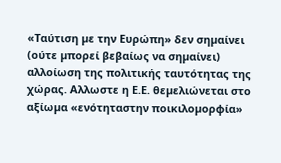«Ταύτιση µε την Ευρώπη» δεν σηµαίνει (ούτε µπορεί βεβαίως να σηµαίνει) αλλοίωση της πολιτικής ταυτότητας της χώρας. Αλλωστε η Ε.Ε. θεµελιώνεται στο αξίωµα «ενότηταστην ποικιλοµορφία»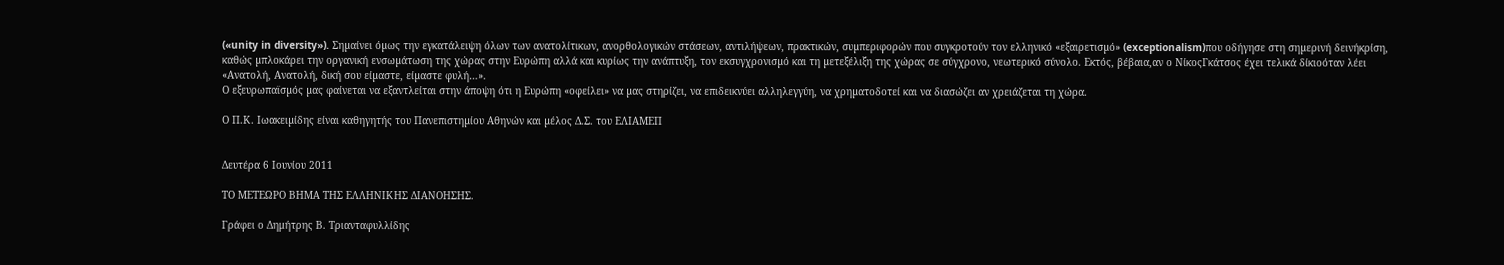(«unity in diversity»). Σηµαίνει όµως την εγκατάλειψη όλων των ανατολίτικων, ανορθολογικών στάσεων, αντιλήψεων, πρακτικών, συµπεριφορών που συγκροτούν τον ελληνικό «εξαιρετισµό» (exceptionalism)που οδήγησε στη σηµερινή δεινήκρίση, καθώς µπλοκάρει την οργανική ενσωµάτωση της χώρας στην Ευρώπη αλλά και κυρίως την ανάπτυξη, τον εκσυγχρονισµό και τη µετεξέλιξη της χώρας σε σύγχρονο, νεωτερικό σύνολο. Εκτός, βέβαια,αν ο ΝίκοςΓκάτσος έχει τελικά δίκιοόταν λέει «Ανατολή, Ανατολή, δική σου είµαστε, είµαστε φυλή…».
Ο εξευρωπαϊσµός µας φαίνεται να εξαντλείται στην άποψη ότι η Ευρώπη «οφείλει» να µας στηρίζει, να επιδεικνύει αλληλεγγύη, να χρηµατοδοτεί και να διασώζει αν χρειάζεται τη χώρα.

Ο Π.Κ. Ιωακειµίδης είναι καθηγητής του Πανεπιστηµίου Αθηνών και µέλος Δ.Σ. του ΕΛΙΑΜΕΠ


Δευτέρα 6 Ιουνίου 2011

ΤΟ ΜΕΤΕΩΡΟ ΒΗΜΑ ΤΗΣ ΕΛΛΗΝΙΚΗΣ ΔΙΑΝΟΗΣΗΣ.

Γράφει ο Δημήτρης Β. Τριανταφυλλίδης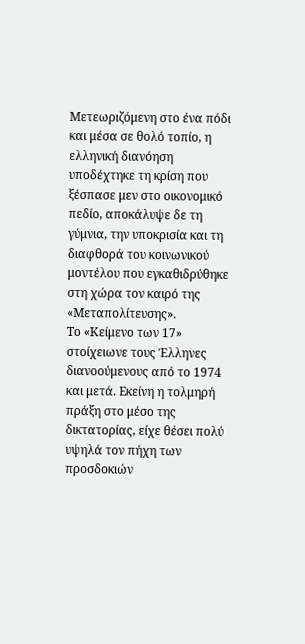Μετεωριζόμενη στο ένα πόδι και μέσα σε θολό τοπίο, η ελληνική διανόηση υποδέχτηκε τη κρίση που ξέσπασε μεν στο οικονομικό πεδίο, αποκάλυψε δε τη γύμνια, την υποκρισία και τη διαφθορά του κοινωνικού μοντέλου που εγκαθιδρύθηκε στη χώρα τον καιρό της «Μεταπολίτευσης».
Το «Κείμενο των 17» στοίχειωνε τους Έλληνες διανοούμενους από το 1974 και μετά. Εκείνη η τολμηρή πράξη στο μέσο της δικτατορίας, είχε θέσει πολύ υψηλά τον πήχη των προσδοκιών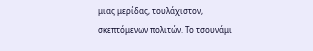μιας μερίδας, τουλάχιστον, σκεπτόμενων πολιτών. Το τσουνάμι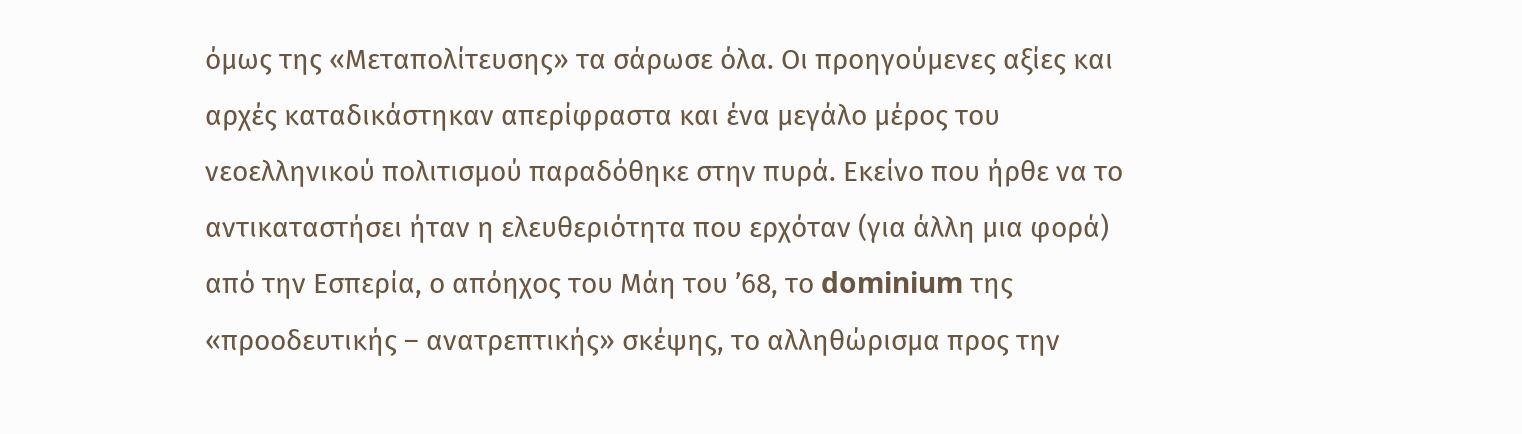όμως της «Μεταπολίτευσης» τα σάρωσε όλα. Οι προηγούμενες αξίες και αρχές καταδικάστηκαν απερίφραστα και ένα μεγάλο μέρος του νεοελληνικού πολιτισμού παραδόθηκε στην πυρά. Εκείνο που ήρθε να το αντικαταστήσει ήταν η ελευθεριότητα που ερχόταν (για άλλη μια φορά) από την Εσπερία, ο απόηχος του Μάη του ’68, το dominium της «προοδευτικής – ανατρεπτικής» σκέψης, το αλληθώρισμα προς την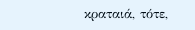κραταιά, τότε,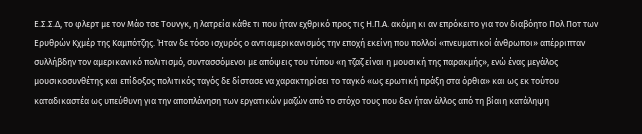Ε.Σ.Σ.Δ, το φλερτ με τον Μάο τσε Τουνγκ, η λατρεία κάθε τι που ήταν εχθρικό προς τις Η.Π.Α. ακόμη κι αν επρόκειτο για τον διαβόητο Πολ Ποτ των Ερυθρών Κχμέρ της Καμπότζης. Ήταν δε τόσο ισχυρός ο αντιαμερικανισμός την εποχή εκείνη που πολλοί «πνευματικοί άνθρωποι» απέρριπταν συλλήβδην τον αμερικανικό πολιτισμό, συντασσόμενοι με απόψεις του τύπου «η τζαζ είναι η μουσική της παρακμής», ενώ ένας μεγάλος μουσικοσυνθέτης και επίδοξος πολιτικός ταγός δε δίστασε να χαρακτηρίσει το ταγκό «ως ερωτική πράξη στα όρθια» και ως εκ τούτου καταδικαστέα ως υπεύθυνη για την αποπλάνηση των εργατικών μαζών από το στόχο τους που δεν ήταν άλλος από τη βίαιη κατάληψη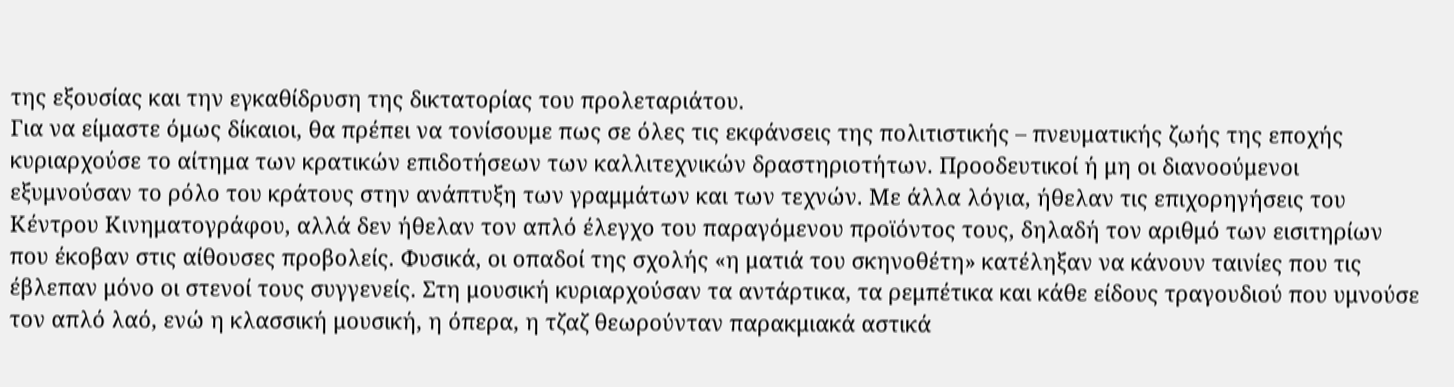της εξουσίας και την εγκαθίδρυση της δικτατορίας του προλεταριάτου.
Για να είμαστε όμως δίκαιοι, θα πρέπει να τονίσουμε πως σε όλες τις εκφάνσεις της πολιτιστικής – πνευματικής ζωής της εποχής κυριαρχούσε το αίτημα των κρατικών επιδοτήσεων των καλλιτεχνικών δραστηριοτήτων. Προοδευτικοί ή μη οι διανοούμενοι εξυμνούσαν το ρόλο του κράτους στην ανάπτυξη των γραμμάτων και των τεχνών. Με άλλα λόγια, ήθελαν τις επιχορηγήσεις του Κέντρου Κινηματογράφου, αλλά δεν ήθελαν τον απλό έλεγχο του παραγόμενου προϊόντος τους, δηλαδή τον αριθμό των εισιτηρίων που έκοβαν στις αίθουσες προβολείς. Φυσικά, οι οπαδοί της σχολής «η ματιά του σκηνοθέτη» κατέληξαν να κάνουν ταινίες που τις έβλεπαν μόνο οι στενοί τους συγγενείς. Στη μουσική κυριαρχούσαν τα αντάρτικα, τα ρεμπέτικα και κάθε είδους τραγουδιού που υμνούσε τον απλό λαό, ενώ η κλασσική μουσική, η όπερα, η τζαζ θεωρούνταν παρακμιακά αστικά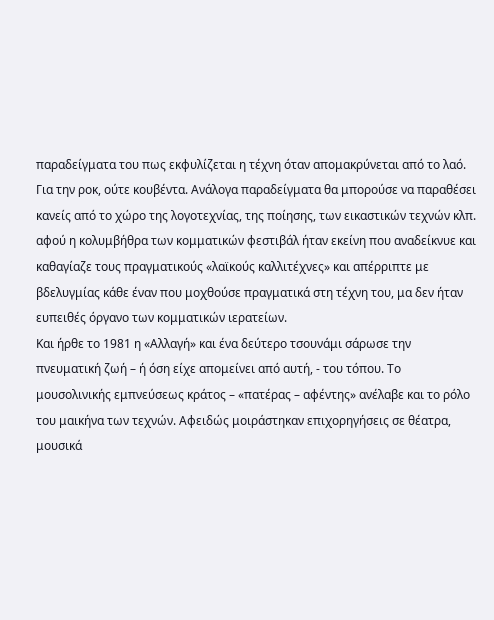παραδείγματα του πως εκφυλίζεται η τέχνη όταν απομακρύνεται από το λαό. Για την ροκ, ούτε κουβέντα. Ανάλογα παραδείγματα θα μπορούσε να παραθέσει κανείς από το χώρο της λογοτεχνίας, της ποίησης, των εικαστικών τεχνών κλπ. αφού η κολυμβήθρα των κομματικών φεστιβάλ ήταν εκείνη που αναδείκνυε και καθαγίαζε τους πραγματικούς «λαϊκούς καλλιτέχνες» και απέρριπτε με βδελυγμίας κάθε έναν που μοχθούσε πραγματικά στη τέχνη του, μα δεν ήταν ευπειθές όργανο των κομματικών ιερατείων.
Και ήρθε το 1981 η «Αλλαγή» και ένα δεύτερο τσουνάμι σάρωσε την πνευματική ζωή – ή όση είχε απομείνει από αυτή, - του τόπου. Το μουσολινικής εμπνεύσεως κράτος – «πατέρας – αφέντης» ανέλαβε και το ρόλο του μαικήνα των τεχνών. Αφειδώς μοιράστηκαν επιχορηγήσεις σε θέατρα, μουσικά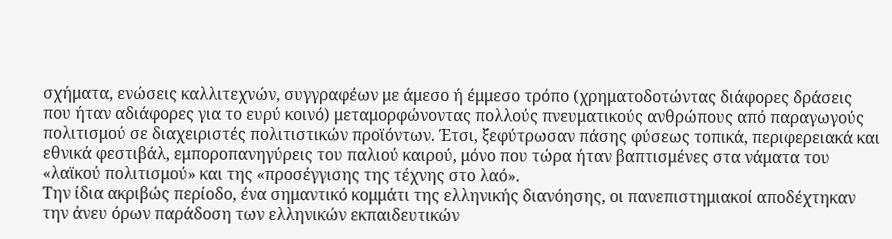σχήματα, ενώσεις καλλιτεχνών, συγγραφέων με άμεσο ή έμμεσο τρόπο (χρηματοδοτώντας διάφορες δράσεις που ήταν αδιάφορες για το ευρύ κοινό) μεταμορφώνοντας πολλούς πνευματικούς ανθρώπους από παραγωγούς πολιτισμού σε διαχειριστές πολιτιστικών προϊόντων. Έτσι, ξεφύτρωσαν πάσης φύσεως τοπικά, περιφερειακά και εθνικά φεστιβάλ, εμποροπανηγύρεις του παλιού καιρού, μόνο που τώρα ήταν βαπτισμένες στα νάματα του «λαϊκού πολιτισμού» και της «προσέγγισης της τέχνης στο λαό».
Την ίδια ακριβώς περίοδο, ένα σημαντικό κομμάτι της ελληνικής διανόησης, οι πανεπιστημιακοί αποδέχτηκαν την άνευ όρων παράδοση των ελληνικών εκπαιδευτικών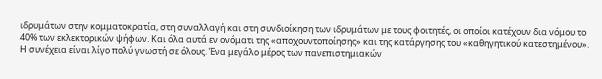ιδρυμάτων στην κομματοκρατία, στη συναλλαγή και στη συνδιοίκηση των ιδρυμάτων με τους φοιτητές, οι οποίοι κατέχουν δια νόμου το 40% των εκλεκτορικών ψήφων. Και όλα αυτά εν ονόματι της «αποχουντοποίησης» και της κατάργησης του «καθηγητικού κατεστημένου». Η συνέχεια είναι λίγο πολύ γνωστή σε όλους. Ένα μεγάλο μέρος των πανεπιστημιακών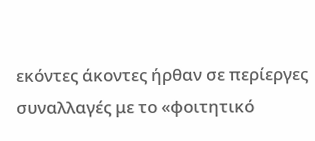εκόντες άκοντες ήρθαν σε περίεργες συναλλαγές με το «φοιτητικό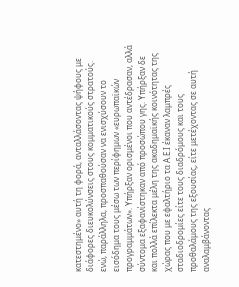κατεστημένο» αυτή τη φορά, ανταλλάσοντας ψήφους με διάφορες διευκολύνσεις στους κομματικούς στρατούς. ενώ, παράλληλα, προσπαθούσαν να ενισχύσουν το εισόδημα τους μέσω των περίφημων «ευρωπαϊκών προγραμμάτων». Υπήρξαν ορισμένοι που αντέδρασαν, αλλά σύντομα εξαφανίστηκαν από προσώπου γης. Υπήρξαν δε και πολλά επίλεκτα μέλη της ακαδημαϊκής κοινότητας της χώρας που με εφαλτήριο τα Α.Ε.Ι έκαναν λαμπρές σταδιοδρομίες είτε τους διαδρόμους και τους προθαλάμους της εξουσίας, είτε μετέχοντας σε αυτή αναλαμβάνοντας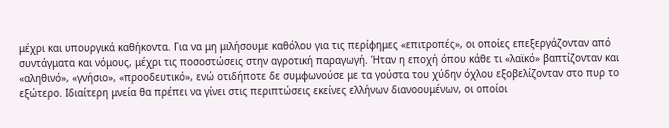μέχρι και υπουργικά καθήκοντα. Για να μη μιλήσουμε καθόλου για τις περίφημες «επιτροπές», οι οποίες επεξεργάζονταν από συντάγματα και νόμους, μέχρι τις ποσοστώσεις στην αγροτική παραγωγή. Ήταν η εποχή όπου κάθε τι «λαϊκό» βαπτίζονταν και «αληθινό», «γνήσιο», «προοδευτικό», ενώ οτιδήποτε δε συμφωνούσε με τα γούστα του χύδην όχλου εξοβελίζονταν στο πυρ το εξώτερο. Ιδιαίτερη μνεία θα πρέπει να γίνει στις περιπτώσεις εκείνες ελλήνων διανοουμένων, οι οποίοι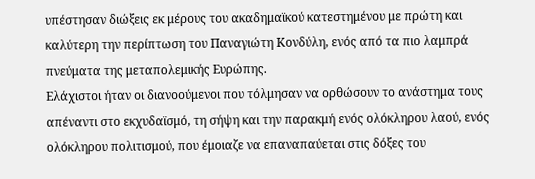υπέστησαν διώξεις εκ μέρους του ακαδημαϊκού κατεστημένου με πρώτη και καλύτερη την περίπτωση του Παναγιώτη Κονδύλη, ενός από τα πιο λαμπρά πνεύματα της μεταπολεμικής Ευρώπης.
Ελάχιστοι ήταν οι διανοούμενοι που τόλμησαν να ορθώσουν το ανάστημα τους απέναντι στο εκχυδαϊσμό, τη σήψη και την παρακμή ενός ολόκληρου λαού, ενός ολόκληρου πολιτισμού, που έμοιαζε να επαναπαύεται στις δόξες του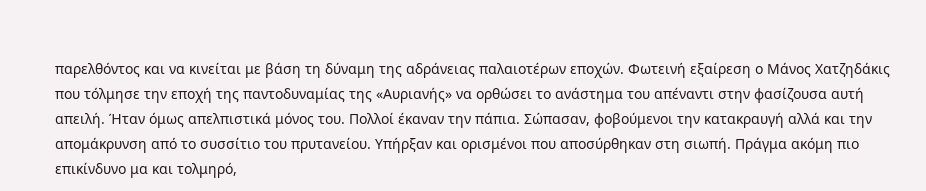παρελθόντος και να κινείται με βάση τη δύναμη της αδράνειας παλαιοτέρων εποχών. Φωτεινή εξαίρεση ο Μάνος Χατζηδάκις που τόλμησε την εποχή της παντοδυναμίας της «Αυριανής» να ορθώσει το ανάστημα του απέναντι στην φασίζουσα αυτή απειλή. Ήταν όμως απελπιστικά μόνος του. Πολλοί έκαναν την πάπια. Σώπασαν, φοβούμενοι την κατακραυγή αλλά και την απομάκρυνση από το συσσίτιο του πρυτανείου. Υπήρξαν και ορισμένοι που αποσύρθηκαν στη σιωπή. Πράγμα ακόμη πιο επικίνδυνο μα και τολμηρό,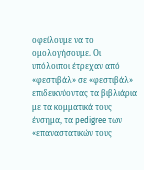οφείλουμε να το ομολογήσουμε. Οι υπόλοιποι έτρεχαν από «φεστιβάλ» σε «φεστιβάλ» επιδεικνύοντας τα βιβλιάρια με τα κομματικά τους ένσημα, τα pedigree των «επαναστατικών τους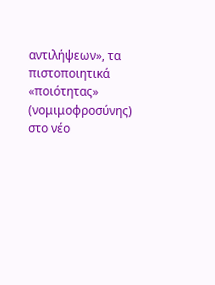αντιλήψεων», τα πιστοποιητικά «ποιότητας» (νομιμοφροσύνης) στο νέο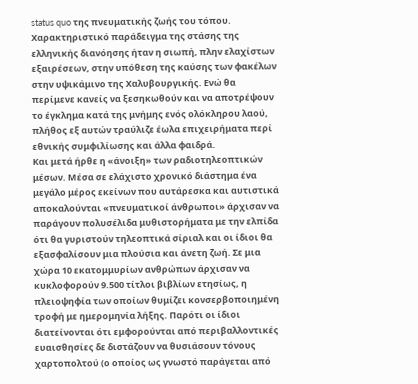status quo της πνευματικής ζωής του τόπου.
Χαρακτηριστικό παράδειγμα της στάσης της ελληνικής διανόησης ήταν η σιωπή, πλην ελαχίστων εξαιρέσεων, στην υπόθεση της καύσης των φακέλων στην υψικάμινο της Χαλυβουργικής. Ενώ θα περίμενε κανείς να ξεσηκωθούν και να αποτρέψουν το έγκλημα κατά της μνήμης ενός ολόκληρου λαού, πλήθος εξ αυτών τραύλιζε έωλα επιχειρήματα περί εθνικής συμφιλίωσης και άλλα φαιδρά.
Και μετά ήρθε η «άνοιξη» των ραδιοτηλεοπτικών μέσων. Μέσα σε ελάχιστο χρονικό διάστημα ένα μεγάλο μέρος εκείνων που αυτάρεσκα και αυτιστικά αποκαλούνται «πνευματικοί άνθρωποι» άρχισαν να παράγουν πολυσέλιδα μυθιστορήματα με την ελπίδα ότι θα γυριστούν τηλεοπτικά σίριαλ και οι ίδιοι θα εξασφαλίσουν μια πλούσια και άνετη ζωή. Σε μια χώρα 10 εκατομμυρίων ανθρώπων άρχισαν να κυκλοφορούν 9.500 τίτλοι βιβλίων ετησίως, η πλειοψηφία των οποίων θυμίζει κονσερβοποιημένη τροφή με ημερομηνία λήξης. Παρότι οι ίδιοι διατείνονται ότι εμφορούνται από περιβαλλοντικές ευαισθησίες δε διστάζουν να θυσιάσουν τόνους χαρτοπολτού (ο οποίος ως γνωστό παράγεται από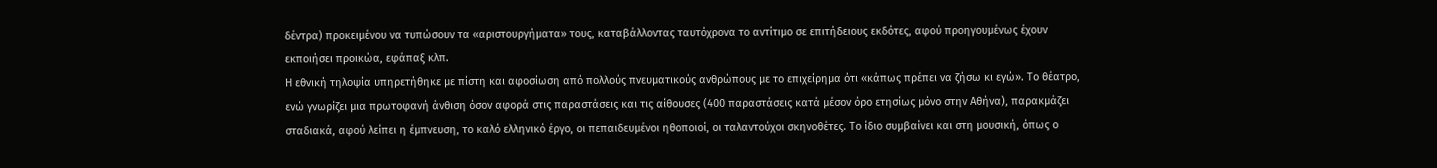δέντρα) προκειμένου να τυπώσουν τα «αριστουργήματα» τους, καταβάλλοντας ταυτόχρονα το αντίτιμο σε επιτήδειους εκδότες, αφού προηγουμένως έχουν εκποιήσει προικώα, εφάπαξ κλπ.
Η εθνική τηλοψία υπηρετήθηκε με πίστη και αφοσίωση από πολλούς πνευματικούς ανθρώπους με το επιχείρημα ότι «κάπως πρέπει να ζήσω κι εγώ». Το θέατρο, ενώ γνωρίζει μια πρωτοφανή άνθιση όσον αφορά στις παραστάσεις και τις αίθουσες (400 παραστάσεις κατά μέσον όρο ετησίως μόνο στην Αθήνα), παρακμάζει σταδιακά, αφού λείπει η έμπνευση, το καλό ελληνικό έργο, οι πεπαιδευμένοι ηθοποιοί, οι ταλαντούχοι σκηνοθέτες. Το ίδιο συμβαίνει και στη μουσική, όπως ο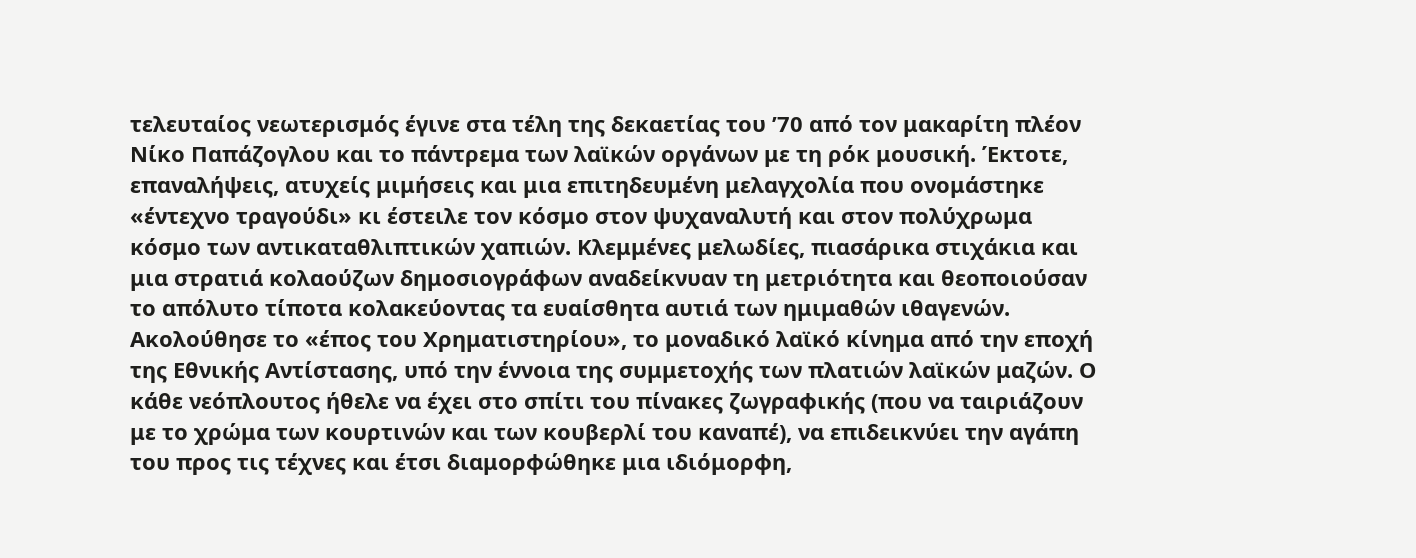τελευταίος νεωτερισμός έγινε στα τέλη της δεκαετίας του ’70 από τον μακαρίτη πλέον Νίκο Παπάζογλου και το πάντρεμα των λαϊκών οργάνων με τη ρόκ μουσική. Έκτοτε, επαναλήψεις, ατυχείς μιμήσεις και μια επιτηδευμένη μελαγχολία που ονομάστηκε «έντεχνο τραγούδι» κι έστειλε τον κόσμο στον ψυχαναλυτή και στον πολύχρωμα κόσμο των αντικαταθλιπτικών χαπιών. Κλεμμένες μελωδίες, πιασάρικα στιχάκια και μια στρατιά κολαούζων δημοσιογράφων αναδείκνυαν τη μετριότητα και θεοποιούσαν το απόλυτο τίποτα κολακεύοντας τα ευαίσθητα αυτιά των ημιμαθών ιθαγενών.
Ακολούθησε το «έπος του Χρηματιστηρίου», το μοναδικό λαϊκό κίνημα από την εποχή της Εθνικής Αντίστασης, υπό την έννοια της συμμετοχής των πλατιών λαϊκών μαζών. Ο κάθε νεόπλουτος ήθελε να έχει στο σπίτι του πίνακες ζωγραφικής (που να ταιριάζουν με το χρώμα των κουρτινών και των κουβερλί του καναπέ), να επιδεικνύει την αγάπη του προς τις τέχνες και έτσι διαμορφώθηκε μια ιδιόμορφη,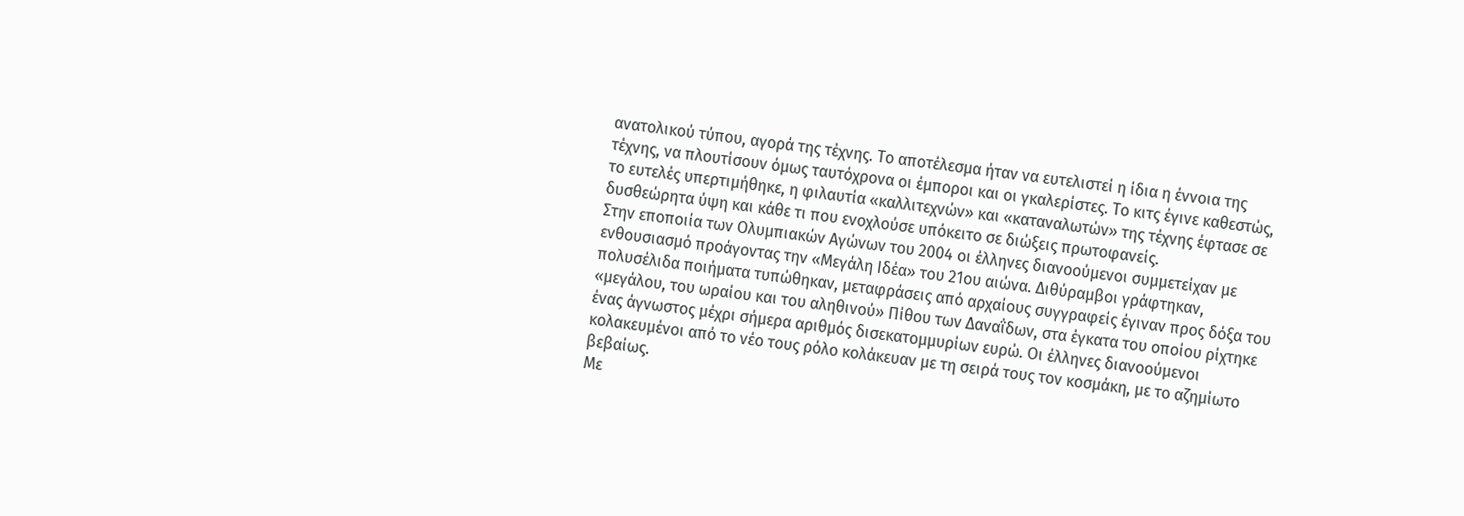ανατολικού τύπου, αγορά της τέχνης. Το αποτέλεσμα ήταν να ευτελιστεί η ίδια η έννοια της τέχνης, να πλουτίσουν όμως ταυτόχρονα οι έμποροι και οι γκαλερίστες. Το κιτς έγινε καθεστώς, το ευτελές υπερτιμήθηκε, η φιλαυτία «καλλιτεχνών» και «καταναλωτών» της τέχνης έφτασε σε δυσθεώρητα ύψη και κάθε τι που ενοχλούσε υπόκειτο σε διώξεις πρωτοφανείς.
Στην εποποιία των Ολυμπιακών Αγώνων του 2004 οι έλληνες διανοούμενοι συμμετείχαν με ενθουσιασμό προάγοντας την «Μεγάλη Ιδέα» του 21ου αιώνα. Διθύραμβοι γράφτηκαν, πολυσέλιδα ποιήματα τυπώθηκαν, μεταφράσεις από αρχαίους συγγραφείς έγιναν προς δόξα του «μεγάλου, του ωραίου και του αληθινού» Πίθου των Δαναΐδων, στα έγκατα του οποίου ρίχτηκε ένας άγνωστος μέχρι σήμερα αριθμός δισεκατομμυρίων ευρώ. Οι έλληνες διανοούμενοι κολακευμένοι από το νέο τους ρόλο κολάκευαν με τη σειρά τους τον κοσμάκη, με το αζημίωτο βεβαίως.
Με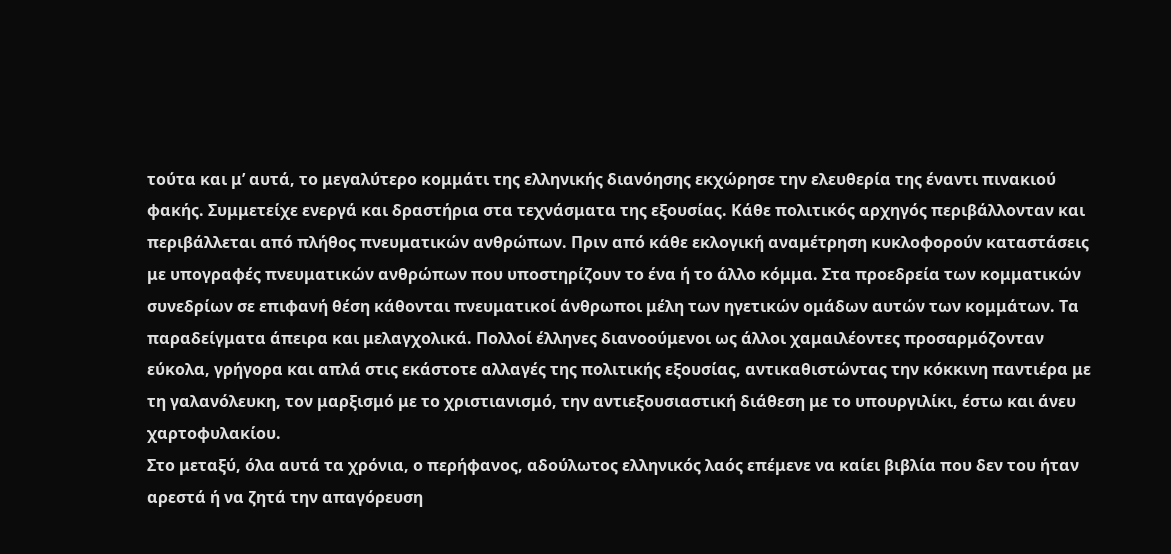τούτα και μ’ αυτά, το μεγαλύτερο κομμάτι της ελληνικής διανόησης εκχώρησε την ελευθερία της έναντι πινακιού φακής. Συμμετείχε ενεργά και δραστήρια στα τεχνάσματα της εξουσίας. Κάθε πολιτικός αρχηγός περιβάλλονταν και περιβάλλεται από πλήθος πνευματικών ανθρώπων. Πριν από κάθε εκλογική αναμέτρηση κυκλοφορούν καταστάσεις με υπογραφές πνευματικών ανθρώπων που υποστηρίζουν το ένα ή το άλλο κόμμα. Στα προεδρεία των κομματικών συνεδρίων σε επιφανή θέση κάθονται πνευματικοί άνθρωποι μέλη των ηγετικών ομάδων αυτών των κομμάτων. Τα παραδείγματα άπειρα και μελαγχολικά. Πολλοί έλληνες διανοούμενοι ως άλλοι χαμαιλέοντες προσαρμόζονταν εύκολα, γρήγορα και απλά στις εκάστοτε αλλαγές της πολιτικής εξουσίας, αντικαθιστώντας την κόκκινη παντιέρα με τη γαλανόλευκη, τον μαρξισμό με το χριστιανισμό, την αντιεξουσιαστική διάθεση με το υπουργιλίκι, έστω και άνευ χαρτοφυλακίου.
Στο μεταξύ, όλα αυτά τα χρόνια, ο περήφανος, αδούλωτος ελληνικός λαός επέμενε να καίει βιβλία που δεν του ήταν αρεστά ή να ζητά την απαγόρευση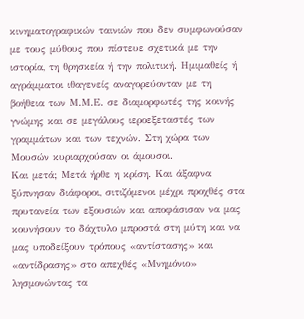κινηματογραφικών ταινιών που δεν συμφωνούσαν με τους μύθους που πίστευε σχετικά με την ιστορία, τη θρησκεία ή την πολιτική. Ημιμαθείς ή αγράμματοι ιθαγενείς αναγορεύονταν με τη βοήθεια των Μ.Μ.Ε. σε διαμορφωτές της κοινής γνώμης και σε μεγάλους ιεροεξεταστές των γραμμάτων και των τεχνών. Στη χώρα των Μουσών κυριαρχούσαν οι άμουσοι.
Και μετά; Μετά ήρθε η κρίση. Και άξαφνα ξύπνησαν διάφοροι, σιτιζόμενοι μέχρι προχθές στα πρυτανεία των εξουσιών και αποφάσισαν να μας κουνήσουν το δάχτυλο μπροστά στη μύτη και να μας υποδείξουν τρόπους «αντίστασης» και «αντίδρασης» στο απεχθές «Μνημόνιο» λησμονώντας τα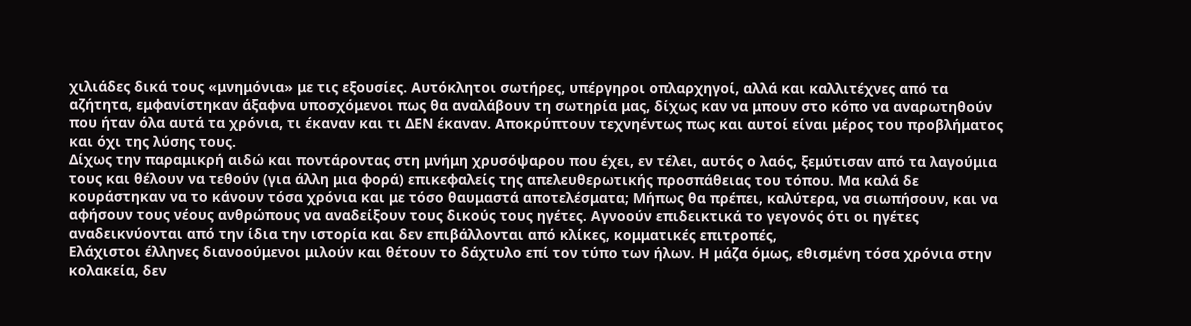χιλιάδες δικά τους «μνημόνια» με τις εξουσίες. Αυτόκλητοι σωτήρες, υπέργηροι οπλαρχηγοί, αλλά και καλλιτέχνες από τα αζήτητα, εμφανίστηκαν άξαφνα υποσχόμενοι πως θα αναλάβουν τη σωτηρία μας, δίχως καν να μπουν στο κόπο να αναρωτηθούν που ήταν όλα αυτά τα χρόνια, τι έκαναν και τι ΔΕΝ έκαναν. Αποκρύπτουν τεχνηέντως πως και αυτοί είναι μέρος του προβλήματος και όχι της λύσης τους.
Δίχως την παραμικρή αιδώ και ποντάροντας στη μνήμη χρυσόψαρου που έχει, εν τέλει, αυτός ο λαός, ξεμύτισαν από τα λαγούμια τους και θέλουν να τεθούν (για άλλη μια φορά) επικεφαλείς της απελευθερωτικής προσπάθειας του τόπου. Μα καλά δε κουράστηκαν να το κάνουν τόσα χρόνια και με τόσο θαυμαστά αποτελέσματα; Μήπως θα πρέπει, καλύτερα, να σιωπήσουν, και να αφήσουν τους νέους ανθρώπους να αναδείξουν τους δικούς τους ηγέτες. Αγνοούν επιδεικτικά το γεγονός ότι οι ηγέτες αναδεικνύονται από την ίδια την ιστορία και δεν επιβάλλονται από κλίκες, κομματικές επιτροπές,
Ελάχιστοι έλληνες διανοούμενοι μιλούν και θέτουν το δάχτυλο επί τον τύπο των ήλων. Η μάζα όμως, εθισμένη τόσα χρόνια στην κολακεία, δεν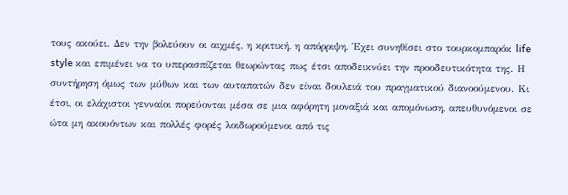τους ακούει. Δεν την βολεύουν οι αιχμές, η κριτική, η απόρριψη. Έχει συνηθίσει στο τουρκομπαρόκ life style και επιμένει να το υπερασπίζεται θεωρώντας πως έτσι αποδεικνύει την προοδευτικότητα της. Η συντήρηση όμως των μύθων και των αυταπατών δεν είναι δουλειά του πραγματικού διανοούμενου. Κι έτσι, οι ελάχιστοι γενναίοι πορεύονται μέσα σε μια αφόρητη μοναξιά και απομόνωση, απευθυνόμενοι σε ώτα μη ακουόντων και πολλές φορές λοιδωρούμενοι από τις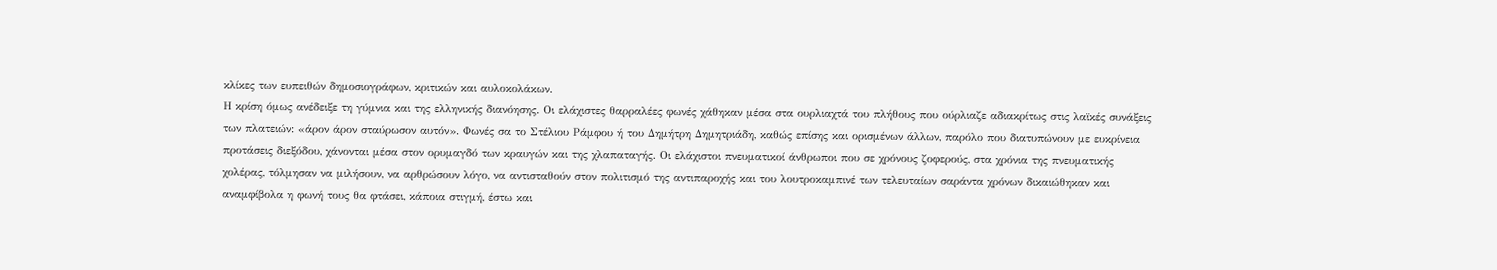κλίκες των ευπειθών δημοσιογράφων, κριτικών και αυλοκολάκων.
Η κρίση όμως ανέδειξε τη γύμνια και της ελληνικής διανόησης. Οι ελάχιστες θαρραλέες φωνές χάθηκαν μέσα στα ουρλιαχτά του πλήθους που ούρλιαζε αδιακρίτως στις λαϊκές συνάξεις των πλατειών: «άρον άρον σταύρωσον αυτόν». Φωνές σα το Στέλιου Ράμφου ή του Δημήτρη Δημητριάδη, καθώς επίσης και ορισμένων άλλων, παρόλο που διατυπώνουν με ευκρίνεια προτάσεις διεξόδου, χάνονται μέσα στον ορυμαγδό των κραυγών και της χλαπαταγής. Οι ελάχιστοι πνευματικοί άνθρωποι που σε χρόνους ζοφερούς, στα χρόνια της πνευματικής χολέρας, τόλμησαν να μιλήσουν, να αρθρώσουν λόγο, να αντισταθούν στον πολιτισμό της αντιπαροχής και του λουτροκαμπινέ των τελευταίων σαράντα χρόνων δικαιώθηκαν και αναμφίβολα η φωνή τους θα φτάσει, κάποια στιγμή, έστω και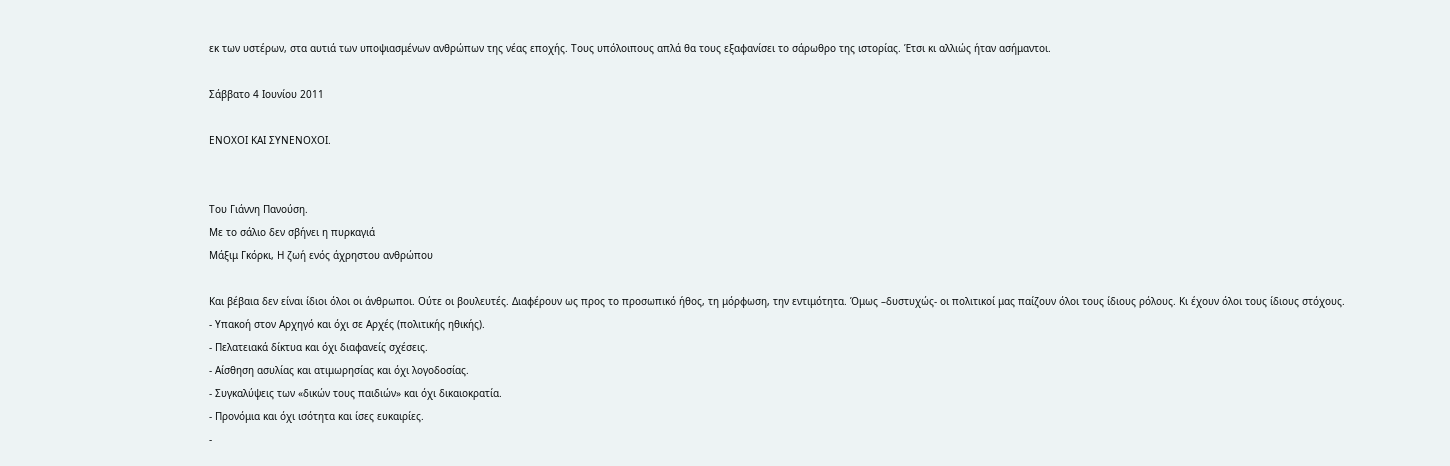εκ των υστέρων, στα αυτιά των υποψιασμένων ανθρώπων της νέας εποχής. Τους υπόλοιπους απλά θα τους εξαφανίσει το σάρωθρο της ιστορίας. Έτσι κι αλλιώς ήταν ασήμαντοι.

Σάββατο 4 Ιουνίου 2011

ΕΝΟΧΟΙ ΚΑΙ ΣΥΝΕΝΟΧΟΙ.


Του Γιάννη Πανούση.
Με το σάλιο δεν σβήνει η πυρκαγιά
Μάξιμ Γκόρκι, Η ζωή ενός άχρηστου ανθρώπου

Και βέβαια δεν είναι ίδιοι όλοι οι άνθρωποι. Ούτε οι βουλευτές. Διαφέρουν ως προς το προσωπικό ήθος, τη μόρφωση, την εντιμότητα. Όμως –δυστυχώς- οι πολιτικοί μας παίζουν όλοι τους ίδιους ρόλους. Κι έχουν όλοι τους ίδιους στόχους.
- Υπακοή στον Αρχηγό και όχι σε Αρχές (πολιτικής ηθικής).
- Πελατειακά δίκτυα και όχι διαφανείς σχέσεις.
- Αίσθηση ασυλίας και ατιμωρησίας και όχι λογοδοσίας.
- Συγκαλύψεις των «δικών τους παιδιών» και όχι δικαιοκρατία.
- Προνόμια και όχι ισότητα και ίσες ευκαιρίες.
-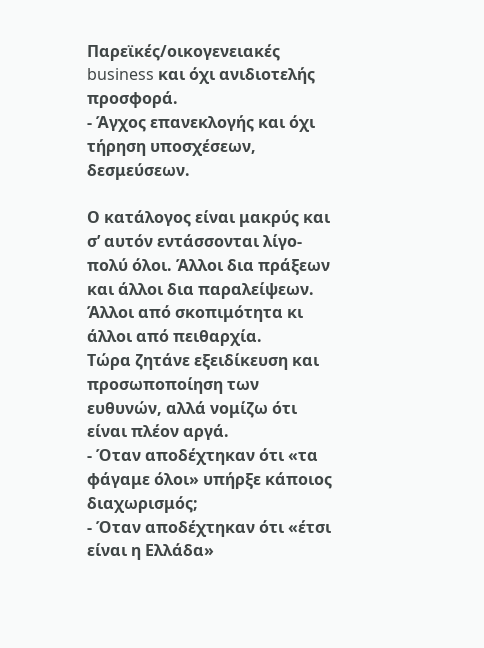Παρεϊκές/οικογενειακές business και όχι ανιδιοτελής προσφορά.
- Άγχος επανεκλογής και όχι τήρηση υποσχέσεων, δεσμεύσεων.

Ο κατάλογος είναι μακρύς και σ’ αυτόν εντάσσονται λίγο-πολύ όλοι. Άλλοι δια πράξεων και άλλοι δια παραλείψεων. Άλλοι από σκοπιμότητα κι άλλοι από πειθαρχία.
Τώρα ζητάνε εξειδίκευση και προσωποποίηση των ευθυνών, αλλά νομίζω ότι είναι πλέον αργά.
- Όταν αποδέχτηκαν ότι «τα φάγαμε όλοι» υπήρξε κάποιος διαχωρισμός;
- Όταν αποδέχτηκαν ότι «έτσι είναι η Ελλάδα»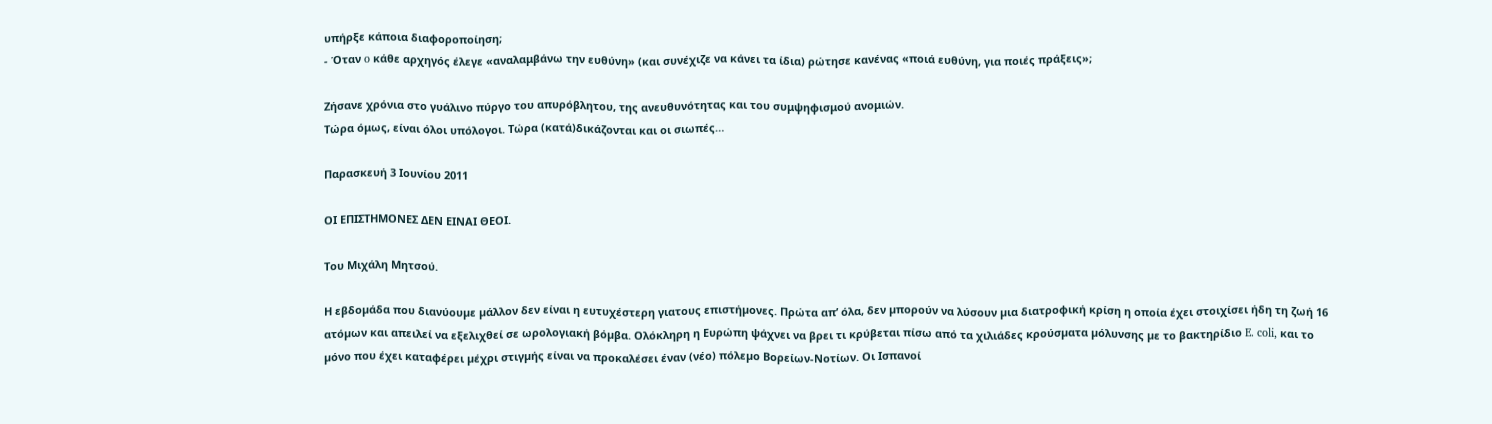υπήρξε κάποια διαφοροποίηση;
- Όταν o κάθε αρχηγός έλεγε «αναλαμβάνω την ευθύνη» (και συνέχιζε να κάνει τα ίδια) ρώτησε κανένας «ποιά ευθύνη, για ποιές πράξεις»;

Ζήσανε χρόνια στο γυάλινο πύργο του απυρόβλητου, της ανευθυνότητας και του συμψηφισμού ανομιών.
Τώρα όμως, είναι όλοι υπόλογοι. Τώρα (κατά)δικάζονται και οι σιωπές…

Παρασκευή 3 Ιουνίου 2011

ΟΙ ΕΠΙΣΤΗΜΟΝΕΣ ΔΕΝ ΕΙΝΑΙ ΘΕΟΙ.

Του Μιχάλη Μητσού.

Η εβδοµάδα που διανύουµε µάλλον δεν είναι η ευτυχέστερη γιατους επιστήµονες. Πρώτα απ’ όλα, δεν µπορούν να λύσουν µια διατροφική κρίση η οποία έχει στοιχίσει ήδη τη ζωή 16 ατόµων και απειλεί να εξελιχθεί σε ωρολογιακή βόµβα. Ολόκληρη η Ευρώπη ψάχνει να βρει τι κρύβεται πίσω από τα χιλιάδες κρούσµατα µόλυνσης µε το βακτηρίδιο E. coli, και το µόνο που έχει καταφέρει µέχρι στιγµής είναι να προκαλέσει έναν (νέο) πόλεµο Βορείων-Νοτίων. Οι Ισπανοί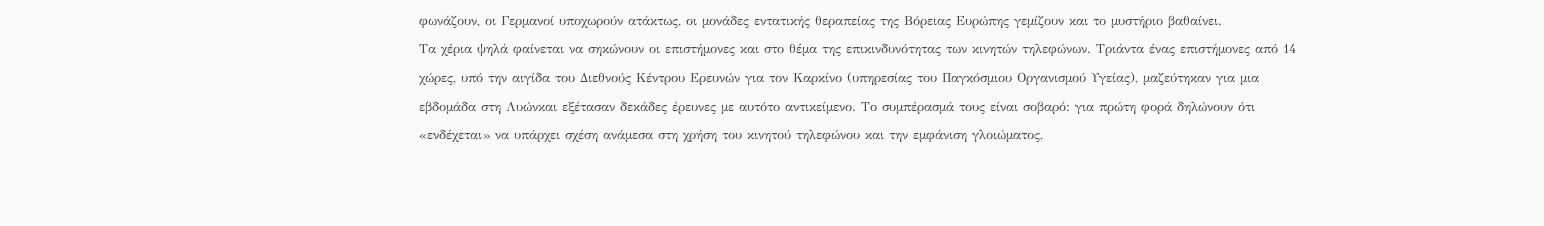φωνάζουν, οι Γερµανοί υποχωρούν ατάκτως, οι µονάδες εντατικής θεραπείας της Βόρειας Ευρώπης γεµίζουν και το µυστήριο βαθαίνει.
Τα χέρια ψηλά φαίνεται να σηκώνουν οι επιστήµονες και στο θέµα της επικινδυνότητας των κινητών τηλεφώνων. Τριάντα ένας επιστήµονες από 14 χώρες, υπό την αιγίδα του Διεθνούς Κέντρου Ερευνών για τον Καρκίνο (υπηρεσίας του Παγκόσµιου Οργανισµού Υγείας), µαζεύτηκαν για µια εβδοµάδα στη Λυώνκαι εξέτασαν δεκάδες έρευνες µε αυτότο αντικείµενο. Το συµπέρασµά τους είναι σοβαρό: για πρώτη φορά δηλώνουν ότι «ενδέχεται» να υπάρχει σχέση ανάµεσα στη χρήση του κινητού τηλεφώνου και την εµφάνιση γλοιώµατος,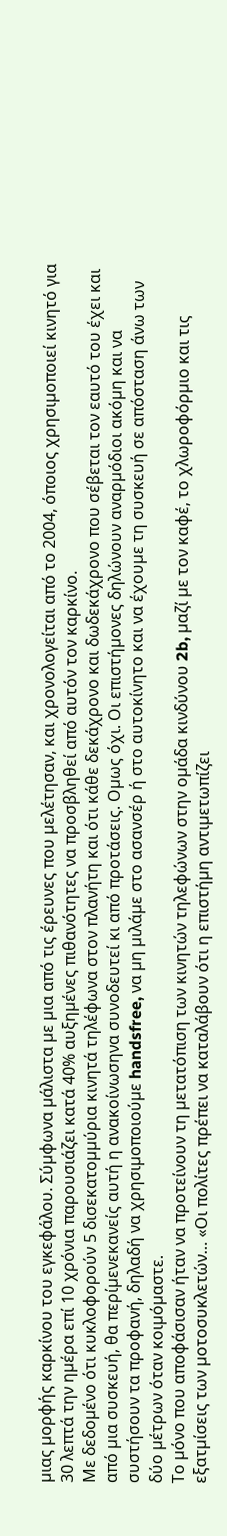µιας µορφής καρκίνου του εγκεφάλου. Σύµφωνα µάλιστα µε µια από τις έρευνες που µελέτησαν, και χρονολογείται από το 2004, όποιος χρησιµοποιεί κινητό για 30 λεπτά την ηµέρα επί 10 χρόνια παρουσιάζει κατά 40% αυξηµένες πιθανότητες να προσβληθεί από αυτόν τον καρκίνο.
Με δεδοµένο ότι κυκλοφορούν 5 δισεκατοµµύρια κινητά τηλέφωνα στον πλανήτη και ότι κάθε δεκάχρονο και δωδεκάχρονο που σέβεται τον εαυτό του έχει και από µια συσκευή, θα περίµενεκανείς αυτή η ανακοίνωσηνα συνοδευτεί κι από προτάσεις. Οµως όχι. Οι επιστήµονες δηλώνουν αναρµόδιοι ακόµη και να συστήσουν τα προφανή, δηλαδή να χρησιµοποιούµε handsfree, να µη µιλάµε στο ασανσέρ ή στο αυτοκίνητο και να έχουµε τη συσκευή σε απόσταση άνω των δύο µέτρων όταν κοιµόµαστε.
Το µόνο που αποφάσισαν ήταν να προτείνουν τη µετατόπιση των κινητών τηλεφώνων στην οµάδα κινδύνου 2b, µαζί µε τον καφέ, το χλωροφόρµιο και τις εξατµίσεις των µοτοσυκλετών… «Οι πολίτες πρέπει να καταλάβουν ότι η επιστήµη αντιµετωπίζει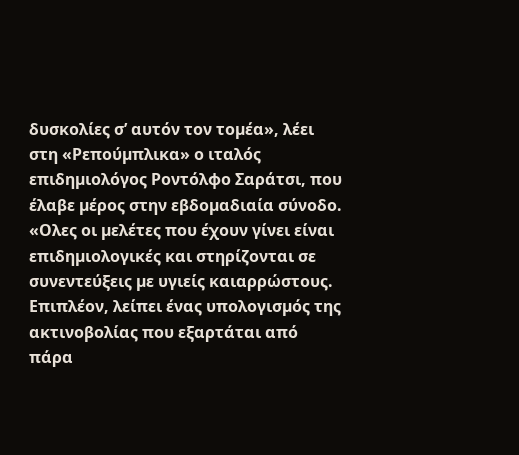δυσκολίες σ’ αυτόν τον τοµέα», λέει στη «Ρεπούµπλικα» ο ιταλός επιδηµιολόγος Ροντόλφο Σαράτσι, που έλαβε µέρος στην εβδοµαδιαία σύνοδο. «Ολες οι µελέτες που έχουν γίνει είναι επιδηµιολογικές και στηρίζονται σε συνεντεύξεις µε υγιείς καιαρρώστους. Επιπλέον, λείπει ένας υπολογισµός της ακτινοβολίας που εξαρτάται από πάρα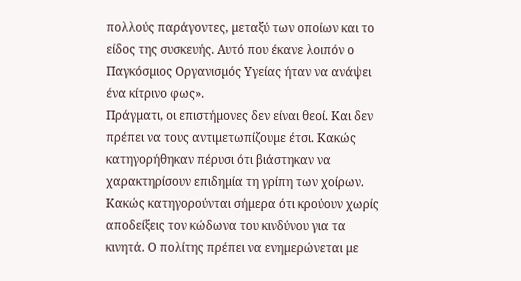πολλούς παράγοντες, µεταξύ των οποίων και το είδος της συσκευής. Αυτό που έκανε λοιπόν ο Παγκόσµιος Οργανισµός Υγείας ήταν να ανάψει ένα κίτρινο φως».
Πράγµατι, οι επιστήµονες δεν είναι θεοί. Και δεν πρέπει να τους αντιµετωπίζουµε έτσι. Κακώς κατηγορήθηκαν πέρυσι ότι βιάστηκαν να χαρακτηρίσουν επιδηµία τη γρίπη των χοίρων. Κακώς κατηγορούνται σήµερα ότι κρούουν χωρίς αποδείξεις τον κώδωνα του κινδύνου για τα κινητά. Ο πολίτης πρέπει να ενηµερώνεται µε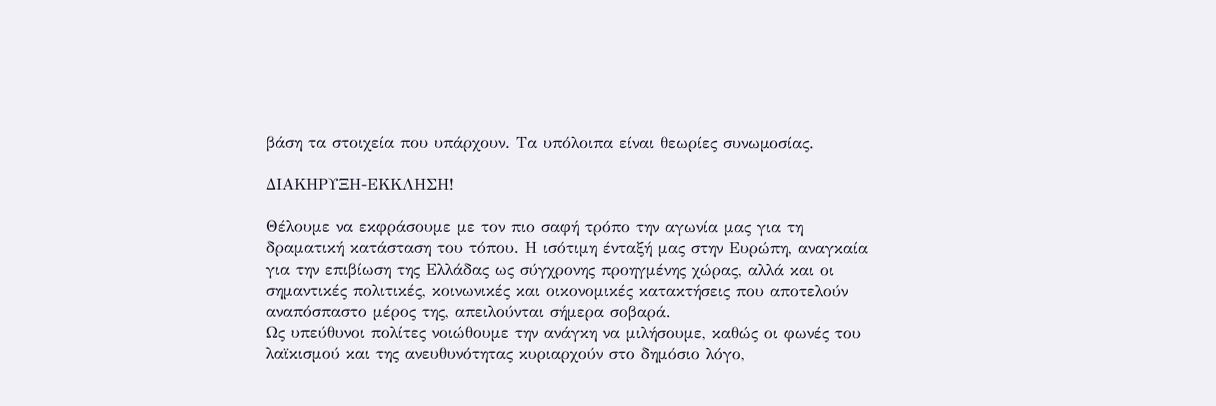βάση τα στοιχεία που υπάρχουν. Τα υπόλοιπα είναι θεωρίες συνωµοσίας.

ΔΙΑΚΗΡΥΞΗ-ΕΚΚΛΗΣΗ!

Θέλουμε να εκφράσουμε με τον πιο σαφή τρόπο την αγωνία μας για τη δραματική κατάσταση του τόπου. Η ισότιμη ένταξή μας στην Ευρώπη, αναγκαία για την επιβίωση της Ελλάδας ως σύγχρονης προηγμένης χώρας, αλλά και οι σημαντικές πολιτικές, κοινωνικές και οικονομικές κατακτήσεις που αποτελούν αναπόσπαστο μέρος της, απειλούνται σήμερα σοβαρά.
Ως υπεύθυνοι πολίτες νοιώθουμε την ανάγκη να μιλήσουμε, καθώς οι φωνές του λαϊκισμού και της ανευθυνότητας κυριαρχούν στο δημόσιο λόγο,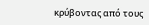κρύβοντας από τους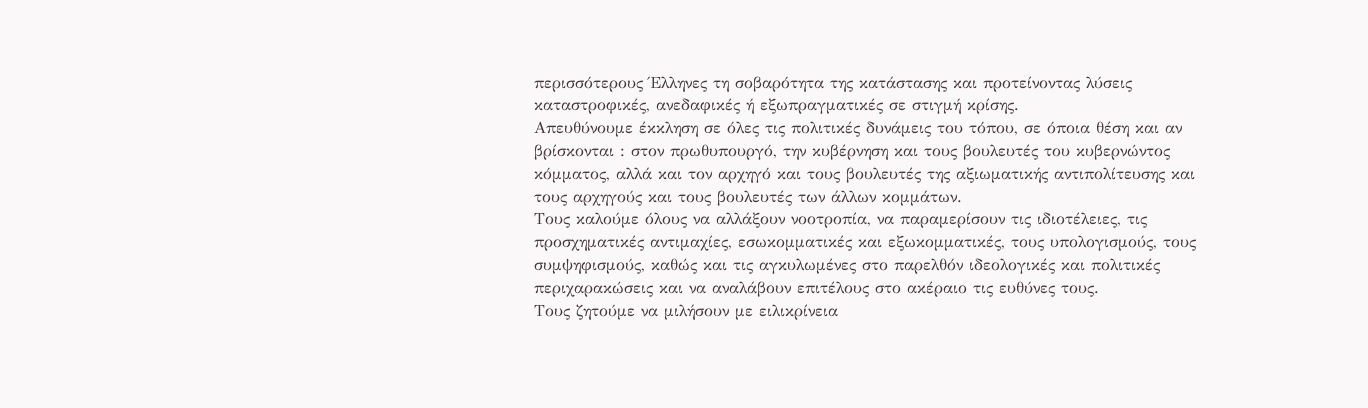περισσότερους Έλληνες τη σοβαρότητα της κατάστασης και προτείνοντας λύσεις καταστροφικές, ανεδαφικές ή εξωπραγματικές σε στιγμή κρίσης.
Απευθύνουμε έκκληση σε όλες τις πολιτικές δυνάμεις του τόπου, σε όποια θέση και αν βρίσκονται : στον πρωθυπουργό, την κυβέρνηση και τους βουλευτές του κυβερνώντος κόμματος, αλλά και τον αρχηγό και τους βουλευτές της αξιωματικής αντιπολίτευσης και τους αρχηγούς και τους βουλευτές των άλλων κομμάτων.
Τους καλούμε όλους να αλλάξουν νοοτροπία, να παραμερίσουν τις ιδιοτέλειες, τις προσχηματικές αντιμαχίες, εσωκομματικές και εξωκομματικές, τους υπολογισμούς, τους συμψηφισμούς, καθώς και τις αγκυλωμένες στο παρελθόν ιδεολογικές και πολιτικές περιχαρακώσεις και να αναλάβουν επιτέλους στο ακέραιο τις ευθύνες τους.
Τους ζητούμε να μιλήσουν με ειλικρίνεια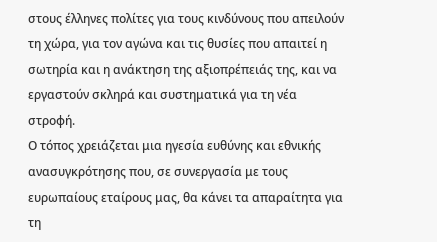στους έλληνες πολίτες για τους κινδύνους που απειλούν τη χώρα, για τον αγώνα και τις θυσίες που απαιτεί η σωτηρία και η ανάκτηση της αξιοπρέπειάς της, και να εργαστούν σκληρά και συστηματικά για τη νέα στροφή.
Ο τόπος χρειάζεται μια ηγεσία ευθύνης και εθνικής ανασυγκρότησης που, σε συνεργασία με τους ευρωπαίους εταίρους μας, θα κάνει τα απαραίτητα για τη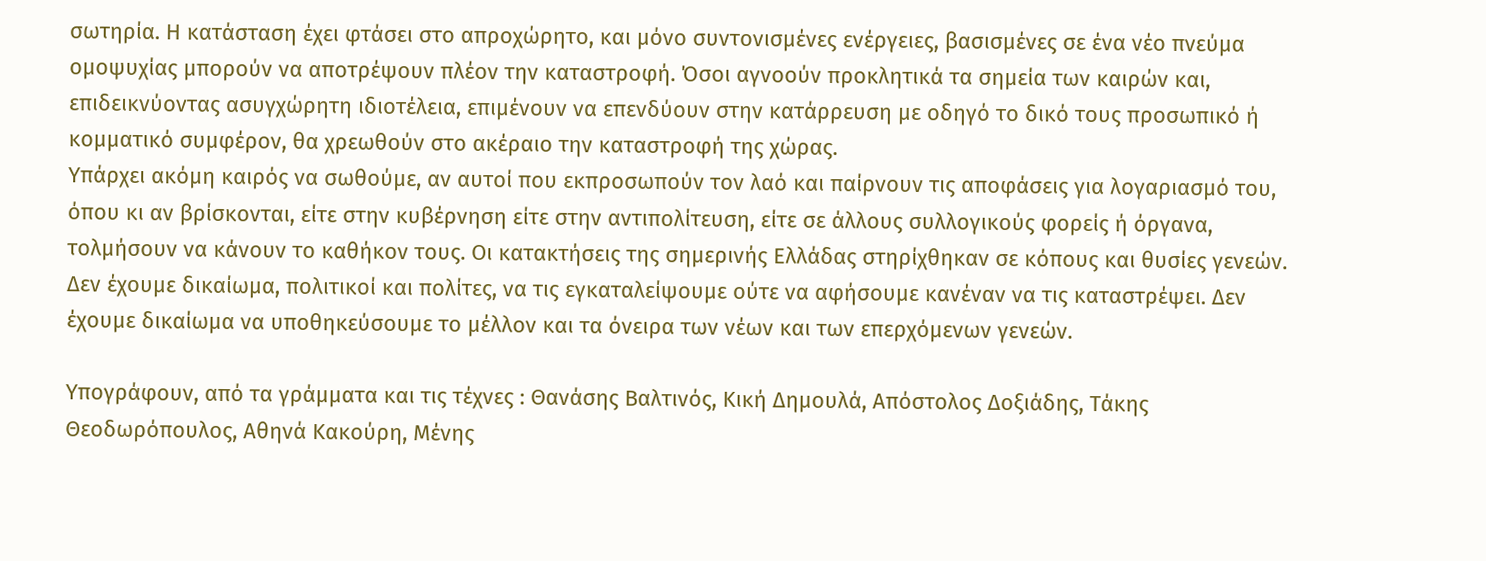σωτηρία. Η κατάσταση έχει φτάσει στο απροχώρητο, και μόνο συντονισμένες ενέργειες, βασισμένες σε ένα νέο πνεύμα ομοψυχίας μπορούν να αποτρέψουν πλέον την καταστροφή. Όσοι αγνοούν προκλητικά τα σημεία των καιρών και, επιδεικνύοντας ασυγχώρητη ιδιοτέλεια, επιμένουν να επενδύουν στην κατάρρευση με οδηγό το δικό τους προσωπικό ή κομματικό συμφέρον, θα χρεωθούν στο ακέραιο την καταστροφή της χώρας.
Υπάρχει ακόμη καιρός να σωθούμε, αν αυτοί που εκπροσωπούν τον λαό και παίρνουν τις αποφάσεις για λογαριασμό του, όπου κι αν βρίσκονται, είτε στην κυβέρνηση είτε στην αντιπολίτευση, είτε σε άλλους συλλογικούς φορείς ή όργανα, τολμήσουν να κάνουν το καθήκον τους. Οι κατακτήσεις της σημερινής Ελλάδας στηρίχθηκαν σε κόπους και θυσίες γενεών. Δεν έχουμε δικαίωμα, πολιτικοί και πολίτες, να τις εγκαταλείψουμε ούτε να αφήσουμε κανέναν να τις καταστρέψει. Δεν έχουμε δικαίωμα να υποθηκεύσουμε το μέλλον και τα όνειρα των νέων και των επερχόμενων γενεών.

Υπογράφουν, από τα γράμματα και τις τέχνες : Θανάσης Βαλτινός, Κική Δημουλά, Απόστολος Δοξιάδης, Τάκης Θεοδωρόπουλος, Αθηνά Κακούρη, Μένης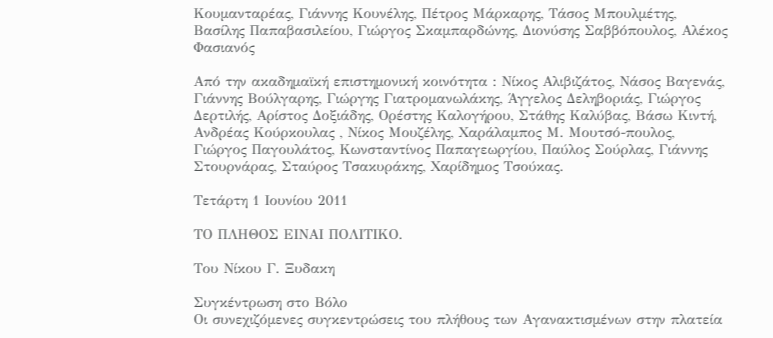Κουμανταρέας, Γιάννης Κουνέλης, Πέτρος Μάρκαρης, Τάσος Μπουλμέτης, Βασίλης Παπαβασιλείου, Γιώργος Σκαμπαρδώνης, Διονύσης Σαββόπουλος, Αλέκος Φασιανός

Από την ακαδημαϊκή επιστημονική κοινότητα : Νίκος Αλιβιζάτος, Νάσος Βαγενάς, Γιάννης Βούλγαρης, Γιώργης Γιατρομανωλάκης, Άγγελος Δεληβοριάς, Γιώργος Δερτιλής, Αρίστος Δοξιάδης, Ορέστης Καλογήρου, Στάθης Καλύβας, Βάσω Κιντή, Ανδρέας Κούρκουλας , Νίκος Μουζέλης, Χαράλαμπος Μ. Μουτσό-πουλος, Γιώργος Παγουλάτος, Κωνσταντίνος Παπαγεωργίου, Παύλος Σούρλας, Γιάννης Στουρνάρας, Σταύρος Τσακυράκης, Χαρίδημος Τσούκας.

Τετάρτη 1 Ιουνίου 2011

ΤΟ ΠΛΗΘΟΣ ΕΙΝΑΙ ΠΟΛΙΤΙΚΟ.

Tου Νίκου Γ. Ξυδακη

Συγκέντρωση στο Βόλο
Οι συνεχιζόμενες συγκεντρώσεις του πλήθους των Αγανακτισμένων στην πλατεία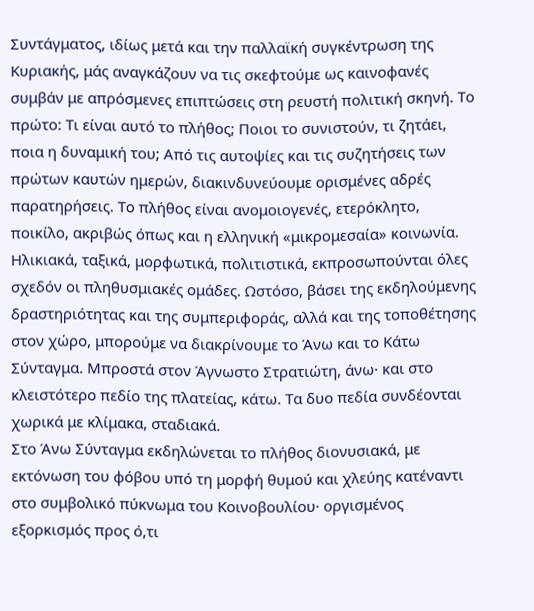Συντάγματος, ιδίως μετά και την παλλαϊκή συγκέντρωση της Κυριακής, μάς αναγκάζουν να τις σκεφτούμε ως καινοφανές συμβάν με απρόσμενες επιπτώσεις στη ρευστή πολιτική σκηνή. Το πρώτο: Τι είναι αυτό το πλήθος; Ποιοι το συνιστούν, τι ζητάει, ποια η δυναμική του; Από τις αυτοψίες και τις συζητήσεις των πρώτων καυτών ημερών, διακινδυνεύουμε ορισμένες αδρές παρατηρήσεις. Το πλήθος είναι ανομοιογενές, ετερόκλητο, ποικίλο, ακριβώς όπως και η ελληνική «μικρομεσαία» κοινωνία. Ηλικιακά, ταξικά, μορφωτικά, πολιτιστικά, εκπροσωπούνται όλες σχεδόν οι πληθυσμιακές ομάδες. Ωστόσο, βάσει της εκδηλούμενης δραστηριότητας και της συμπεριφοράς, αλλά και της τοποθέτησης στον χώρο, μπορούμε να διακρίνουμε το Άνω και το Κάτω Σύνταγμα. Μπροστά στον Άγνωστο Στρατιώτη, άνω· και στο κλειστότερο πεδίο της πλατείας, κάτω. Τα δυο πεδία συνδέονται χωρικά με κλίμακα, σταδιακά.
Στο Άνω Σύνταγμα εκδηλώνεται το πλήθος διονυσιακά, με εκτόνωση του φόβου υπό τη μορφή θυμού και χλεύης κατέναντι στο συμβολικό πύκνωμα του Κοινοβουλίου· οργισμένος εξορκισμός προς ό,τι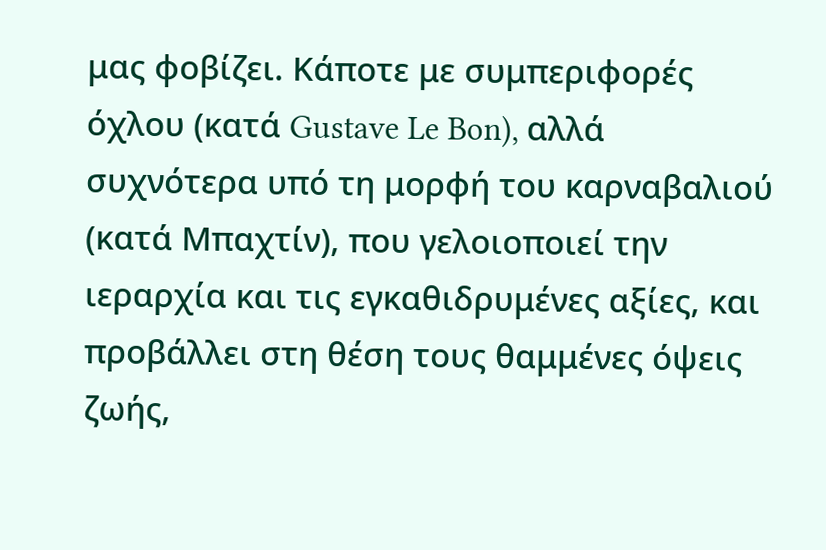μας φοβίζει. Κάποτε με συμπεριφορές όχλου (κατά Gustave Le Bon), αλλά συχνότερα υπό τη μορφή του καρναβαλιού (κατά Μπαχτίν), που γελοιοποιεί την ιεραρχία και τις εγκαθιδρυμένες αξίες, και προβάλλει στη θέση τους θαμμένες όψεις ζωής,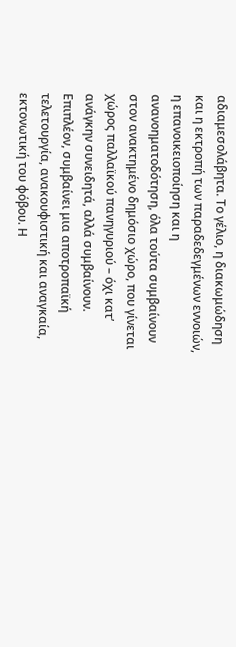αδιαμεσολάβητα. Το γέλιο, η διακωμώδηση και η εκτροπή των παραδεδεγμένων εννοιών, η επανοικειοποίηση και η ανανοηματοδότηση, όλα τούτα συμβαίνουν στον ανακτημένο δημόσιο χώρο, που γίνεται χώρος παλλαϊκού πανηγυριού – όχι κατ’ ανάγκην συνειδητά, αλλά συμβαίνουν. Επιπλέον, συμβαίνει μια αποτροπαϊκή τελετουργία, ανακουφιστική και αναγκαία, εκτονωτική του φόβου. Η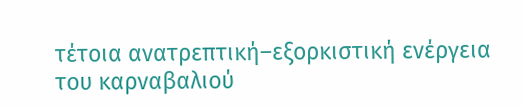τέτοια ανατρεπτική–εξορκιστική ενέργεια του καρναβαλιού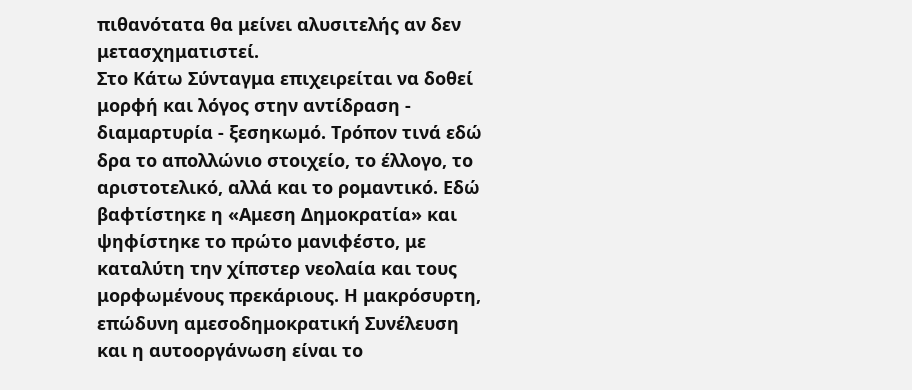πιθανότατα θα μείνει αλυσιτελής αν δεν μετασχηματιστεί.
Στο Κάτω Σύνταγμα επιχειρείται να δοθεί μορφή και λόγος στην αντίδραση - διαμαρτυρία - ξεσηκωμό. Τρόπον τινά εδώ δρα το απολλώνιο στοιχείο, το έλλογο, το αριστοτελικό, αλλά και το ρομαντικό. Εδώ βαφτίστηκε η «Αμεση Δημοκρατία» και ψηφίστηκε το πρώτο μανιφέστο, με καταλύτη την χίπστερ νεολαία και τους μορφωμένους πρεκάριους. Η μακρόσυρτη, επώδυνη αμεσοδημοκρατική Συνέλευση και η αυτοοργάνωση είναι το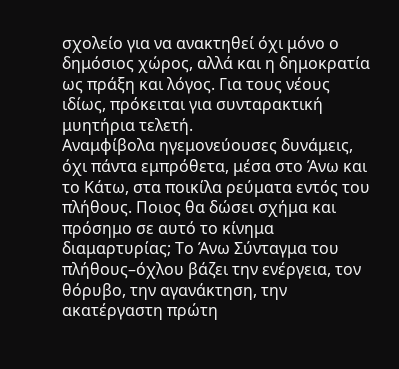σχολείο για να ανακτηθεί όχι μόνο ο δημόσιος χώρος, αλλά και η δημοκρατία ως πράξη και λόγος. Για τους νέους ιδίως, πρόκειται για συνταρακτική μυητήρια τελετή.
Αναμφίβολα ηγεμονεύουσες δυνάμεις, όχι πάντα εμπρόθετα, μέσα στο Άνω και το Κάτω, στα ποικίλα ρεύματα εντός του πλήθους. Ποιος θα δώσει σχήμα και πρόσημο σε αυτό το κίνημα διαμαρτυρίας; Το Άνω Σύνταγμα του πλήθους–όχλου βάζει την ενέργεια, τον θόρυβο, την αγανάκτηση, την ακατέργαστη πρώτη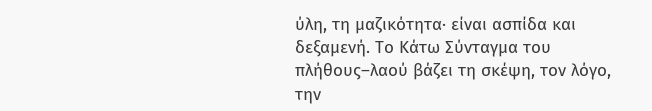ύλη, τη μαζικότητα· είναι ασπίδα και δεξαμενή. Το Κάτω Σύνταγμα του πλήθους–λαού βάζει τη σκέψη, τον λόγο, την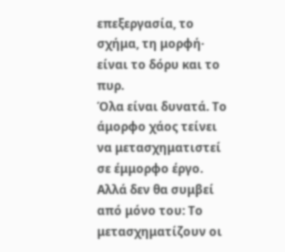επεξεργασία, το σχήμα, τη μορφή· είναι το δόρυ και το πυρ.
Όλα είναι δυνατά. Το άμορφο χάος τείνει να μετασχηματιστεί σε έμμορφο έργο. Αλλά δεν θα συμβεί από μόνο του: Το μετασχηματίζουν οι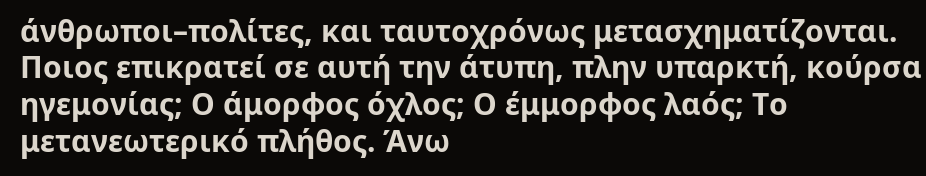άνθρωποι–πολίτες, και ταυτοχρόνως μετασχηματίζονται. Ποιος επικρατεί σε αυτή την άτυπη, πλην υπαρκτή, κούρσα ηγεμονίας; Ο άμορφος όχλος; Ο έμμορφος λαός; Το μετανεωτερικό πλήθος. Άνω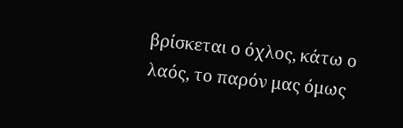βρίσκεται ο όχλος, κάτω ο λαός, το παρόν μας όμως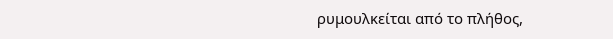ρυμουλκείται από το πλήθος,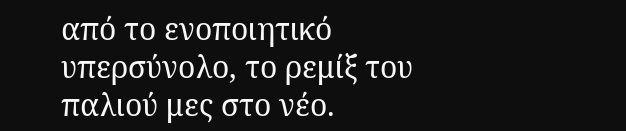από το ενοποιητικό υπερσύνολο, το ρεμίξ του παλιού μες στο νέο.